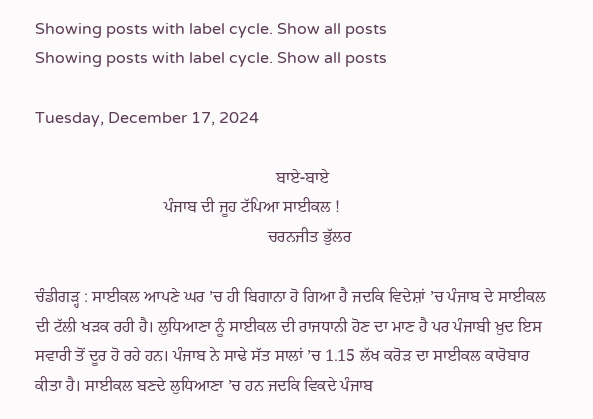Showing posts with label cycle. Show all posts
Showing posts with label cycle. Show all posts

Tuesday, December 17, 2024

                                                          ਬਾਏ-ਬਾਏ
                               ਪੰਜਾਬ ਦੀ ਜੂਹ ਟੱਪਿਆ ਸਾਈਕਲ !
                                                        ਚਰਨਜੀਤ ਭੁੱਲਰ

ਚੰਡੀਗੜ੍ਹ : ਸਾਈਕਲ ਆਪਣੇ ਘਰ ’ਚ ਹੀ ਬਿਗਾਨਾ ਹੋ ਗਿਆ ਹੈ ਜਦਕਿ ਵਿਦੇਸ਼ਾਂ ’ਚ ਪੰਜਾਬ ਦੇ ਸਾਈਕਲ ਦੀ ਟੱਲੀ ਖੜਕ ਰਹੀ ਹੈ। ਲੁਧਿਆਣਾ ਨੂੰ ਸਾਈਕਲ ਦੀ ਰਾਜਧਾਨੀ ਹੋਣ ਦਾ ਮਾਣ ਹੈ ਪਰ ਪੰਜਾਬੀ ਖ਼ੁਦ ਇਸ ਸਵਾਰੀ ਤੋਂ ਦੂਰ ਹੋ ਰਹੇ ਹਨ। ਪੰਜਾਬ ਨੇ ਸਾਢੇ ਸੱਤ ਸਾਲਾਂ ’ਚ 1.15 ਲੱਖ ਕਰੋੜ ਦਾ ਸਾਈਕਲ ਕਾਰੋਬਾਰ ਕੀਤਾ ਹੈ। ਸਾਈਕਲ ਬਣਦੇ ਲੁਧਿਆਣਾ ’ਚ ਹਨ ਜਦਕਿ ਵਿਕਦੇ ਪੰਜਾਬ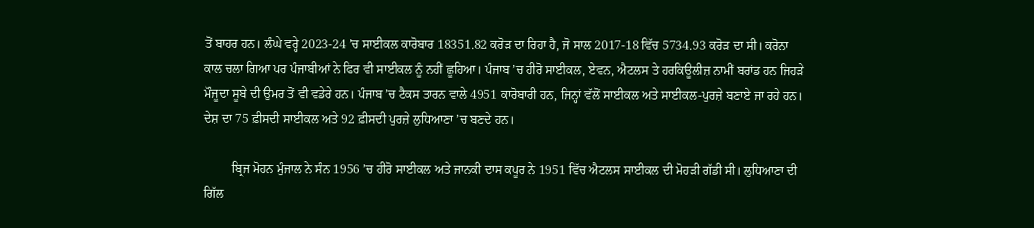ਤੋਂ ਬਾਹਰ ਹਨ। ਲੰਘੇ ਵਰ੍ਹੇ 2023-24 ’ਚ ਸਾਈਕਲ ਕਾਰੋਬਾਰ 18351.82 ਕਰੋੜ ਦਾ ਰਿਹਾ ਹੈ, ਜੋ ਸਾਲ 2017-18 ਵਿੱਚ 5734.93 ਕਰੋੜ ਦਾ ਸੀ। ਕਰੋਨਾ ਕਾਲ ਚਲਾ ਗਿਆ ਪਰ ਪੰਜਾਬੀਆਂ ਨੇ ਫਿਰ ਵੀ ਸਾਈਕਲ ਨੂੰ ਨਹੀਂ ਛੂਹਿਆ। ਪੰਜਾਬ ’ਚ ਹੀਰੋ ਸਾਈਕਲ, ਏਵਨ, ਐਟਲਸ ਤੇ ਹਰਕਿਊਲੀਜ਼ ਨਾਮੀਂ ਬਰਾਂਡ ਹਨ ਜਿਹੜੇ ਮੌਜੂਦਾ ਸੂਬੇ ਦੀ ਉਮਰ ਤੋਂ ਵੀ ਵਡੇਰੇ ਹਨ। ਪੰਜਾਬ ’ਚ ਟੈਕਸ ਤਾਰਨ ਵਾਲੇ 4951 ਕਾਰੋਬਾਰੀ ਹਨ, ਜਿਨ੍ਹਾਂ ਵੱਲੋਂ ਸਾਈਕਲ ਅਤੇ ਸਾਈਕਲ-ਪੁਰਜ਼ੇ ਬਣਾਏ ਜਾ ਰਹੇ ਹਨ। ਦੇਸ਼ ਦਾ 75 ਫ਼ੀਸਦੀ ਸਾਈਕਲ ਅਤੇ 92 ਫ਼ੀਸਦੀ ਪੁਰਜ਼ੇ ਲੁਧਿਆਣਾ ’ਚ ਬਣਦੇ ਹਨ।

         ਬ੍ਰਿਜ ਮੋਹਨ ਮੁੰਜਾਲ ਨੇ ਸੰਨ 1956 ’ਚ ਹੀਰੋ ਸਾਈਕਲ ਅਤੇ ਜਾਨਕੀ ਦਾਸ ਕਪੂਰ ਨੇ 1951 ਵਿੱਚ ਐਟਲਸ ਸਾਈਕਲ ਦੀ ਮੋਹੜੀ ਗੱਡੀ ਸੀ। ਲੁਧਿਆਣਾ ਦੀ ਗਿੱਲ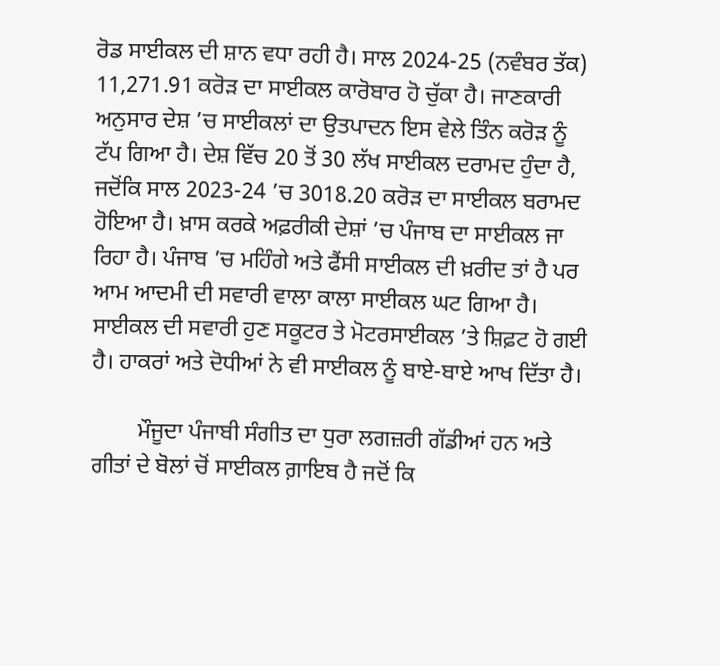ਰੋਡ ਸਾਈਕਲ ਦੀ ਸ਼ਾਨ ਵਧਾ ਰਹੀ ਹੈ। ਸਾਲ 2024-25 (ਨਵੰਬਰ ਤੱਕ) 11,271.91 ਕਰੋੜ ਦਾ ਸਾਈਕਲ ਕਾਰੋਬਾਰ ਹੋ ਚੁੱਕਾ ਹੈ। ਜਾਣਕਾਰੀ ਅਨੁਸਾਰ ਦੇਸ਼ ’ਚ ਸਾਈਕਲਾਂ ਦਾ ਉਤਪਾਦਨ ਇਸ ਵੇਲੇ ਤਿੰਨ ਕਰੋੜ ਨੂੰ ਟੱਪ ਗਿਆ ਹੈ। ਦੇਸ਼ ਵਿੱਚ 20 ਤੋਂ 30 ਲੱਖ ਸਾਈਕਲ ਦਰਾਮਦ ਹੁੰਦਾ ਹੈ, ਜਦੋਂਕਿ ਸਾਲ 2023-24 ’ਚ 3018.20 ਕਰੋੜ ਦਾ ਸਾਈਕਲ ਬਰਾਮਦ ਹੋਇਆ ਹੈ। ਖ਼ਾਸ ਕਰਕੇ ਅਫ਼ਰੀਕੀ ਦੇਸ਼ਾਂ ’ਚ ਪੰਜਾਬ ਦਾ ਸਾਈਕਲ ਜਾ ਰਿਹਾ ਹੈ। ਪੰਜਾਬ ’ਚ ਮਹਿੰਗੇ ਅਤੇ ਫੈਂਸੀ ਸਾਈਕਲ ਦੀ ਖ਼ਰੀਦ ਤਾਂ ਹੈ ਪਰ ਆਮ ਆਦਮੀ ਦੀ ਸਵਾਰੀ ਵਾਲਾ ਕਾਲਾ ਸਾਈਕਲ ਘਟ ਗਿਆ ਹੈ। ਸਾਈਕਲ ਦੀ ਸਵਾਰੀ ਹੁਣ ਸਕੂਟਰ ਤੇ ਮੋਟਰਸਾਈਕਲ ’ਤੇ ਸ਼ਿਫ਼ਟ ਹੋ ਗਈ ਹੈ। ਹਾਕਰਾਂ ਅਤੇ ਦੋਧੀਆਂ ਨੇ ਵੀ ਸਾਈਕਲ ਨੂੰ ਬਾਏ-ਬਾਏ ਆਖ ਦਿੱਤਾ ਹੈ।

        ਮੌਜੂਦਾ ਪੰਜਾਬੀ ਸੰਗੀਤ ਦਾ ਧੁਰਾ ਲਗਜ਼ਰੀ ਗੱਡੀਆਂ ਹਨ ਅਤੇ ਗੀਤਾਂ ਦੇ ਬੋਲਾਂ ਚੋਂ ਸਾਈਕਲ ਗ਼ਾਇਬ ਹੈ ਜਦੋਂ ਕਿ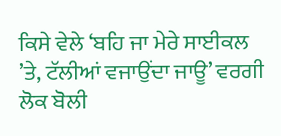ਕਿਸੇ ਵੇਲੇ ‘ਬਹਿ ਜਾ ਮੇਰੇ ਸਾਈਕਲ ’ਤੇ, ਟੱਲੀਆਂ ਵਜਾਉਂਦਾ ਜਾਊ’ ਵਰਗੀ ਲੋਕ ਬੋਲੀ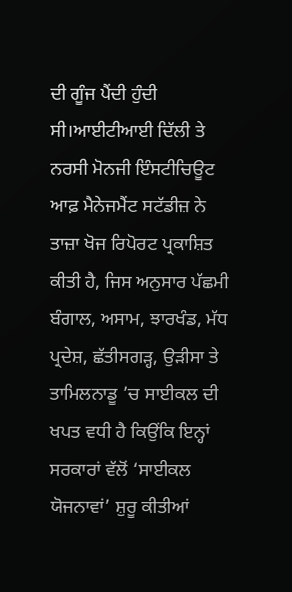ਦੀ ਗੂੰਜ ਪੈਂਦੀ ਹੁੰਦੀ ਸੀ।ਆਈਟੀਆਈ ਦਿੱਲੀ ਤੇ ਨਰਸੀ ਮੋਨਜੀ ਇੰਸਟੀਚਿਊਟ ਆਫ਼ ਮੈਨੇਜਮੈਂਟ ਸਟੱਡੀਜ਼ ਨੇ ਤਾਜ਼ਾ ਖੋਜ ਰਿਪੋਰਟ ਪ੍ਰਕਾਸ਼ਿਤ ਕੀਤੀ ਹੈ, ਜਿਸ ਅਨੁਸਾਰ ਪੱਛਮੀ ਬੰਗਾਲ, ਅਸਾਮ, ਝਾਰਖੰਡ, ਮੱਧ ਪ੍ਰਦੇਸ਼, ਛੱਤੀਸਗੜ੍ਹ, ਉੜੀਸਾ ਤੇ ਤਾਮਿਲਨਾਡੂ ’ਚ ਸਾਈਕਲ ਦੀ ਖਪਤ ਵਧੀ ਹੈ ਕਿਉਂਕਿ ਇਨ੍ਹਾਂ ਸਰਕਾਰਾਂ ਵੱਲੋਂ ‘ਸਾਈਕਲ ਯੋਜਨਾਵਾਂ’ ਸ਼ੁਰੂ ਕੀਤੀਆਂ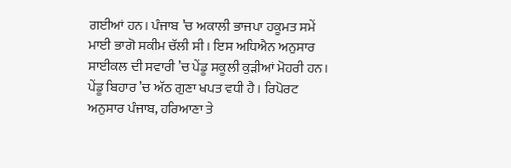ਗਈਆਂ ਹਨ। ਪੰਜਾਬ ’ਚ ਅਕਾਲੀ ਭਾਜਪਾ ਹਕੂਮਤ ਸਮੇਂ ਮਾਈ ਭਾਗੋ ਸਕੀਮ ਚੱਲੀ ਸੀ। ਇਸ ਅਧਿਐਨ ਅਨੁਸਾਰ ਸਾਈਕਲ ਦੀ ਸਵਾਰੀ ’ਚ ਪੇਂਡੂ ਸਕੂਲੀ ਕੁੜੀਆਂ ਮੋਹਰੀ ਹਨ। ਪੇਂਡੂ ਬਿਹਾਰ ’ਚ ਅੱਠ ਗੁਣਾ ਖਪਤ ਵਧੀ ਹੈ। ਰਿਪੋਰਟ ਅਨੁਸਾਰ ਪੰਜਾਬ, ਹਰਿਆਣਾ ਤੇ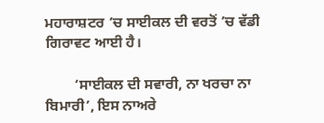ਮਹਾਰਾਸ਼ਟਰ ’ਚ ਸਾਈਕਲ ਦੀ ਵਰਤੋਂ ’ਚ ਵੱਡੀ ਗਿਰਾਵਟ ਆਈ ਹੈ।

        ‘ਸਾਈਕਲ ਦੀ ਸਵਾਰੀ, ਨਾ ਖਰਚਾ ਨਾ ਬਿਮਾਰੀ’, ਇਸ ਨਾਅਰੇ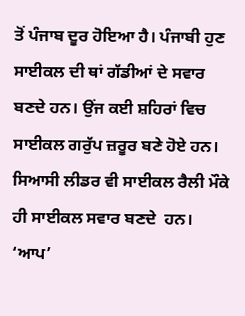ਤੋਂ ਪੰਜਾਬ ਦੂਰ ਹੋਇਆ ਹੈ। ਪੰਜਾਬੀ ਹੁਣ ਸਾਈਕਲ ਦੀ ਥਾਂ ਗੱਡੀਆਂ ਦੇ ਸਵਾਰ ਬਣਦੇ ਹਨ। ਉਂਜ ਕਈ ਸ਼ਹਿਰਾਂ ਵਿਚ ਸਾਈਕਲ ਗਰੁੱਪ ਜ਼ਰੂਰ ਬਣੇ ਹੋਏ ਹਨ। ਸਿਆਸੀ ਲੀਡਰ ਵੀ ਸਾਈਕਲ ਰੈਲੀ ਮੌਕੇ ਹੀ ਸਾਈਕਲ ਸਵਾਰ ਬਣਦੇ  ਹਨ। ‘ਆਪ’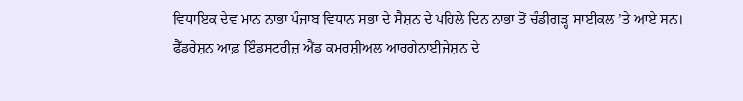ਵਿਧਾਇਕ ਦੇਵ ਮਾਨ ਨਾਭਾ ਪੰਜਾਬ ਵਿਧਾਨ ਸਭਾ ਦੇ ਸੈਸ਼ਨ ਦੇ ਪਹਿਲੇ ਦਿਨ ਨਾਭਾ ਤੋਂ ਚੰਡੀਗੜ੍ਹ ਸਾਈਕਲ ’ਤੇ ਆਏ ਸਨ। ਫੈੱਡਰੇਸ਼ਨ ਆਫ਼ ਇੰਡਸਟਰੀਜ਼ ਐਂਡ ਕਮਰਸ਼ੀਅਲ ਆਰਗੇਨਾਈਜੇਸ਼ਨ ਦੇ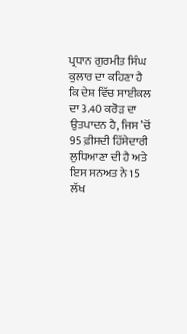ਪ੍ਰਧਾਨ ਗੁਰਮੀਤ ਸਿੰਘ ਕੁਲਾਰ ਦਾ ਕਹਿਣਾ ਹੈ ਕਿ ਦੇਸ਼ ਵਿੱਚ ਸਾਈਕਲ ਦਾ 3.40 ਕਰੋੜ ਦਾ ਉਤਪਾਦਨ ਹੈ, ਜਿਸ ’ਚੋਂ 95 ਫ਼ੀਸਦੀ ਹਿੱਸੇਦਾਰੀ ਲੁਧਿਆਣਾ ਦੀ ਹੈ ਅਤੇ ਇਸ ਸਨਅਤ ਨੇ 15 ਲੱਖ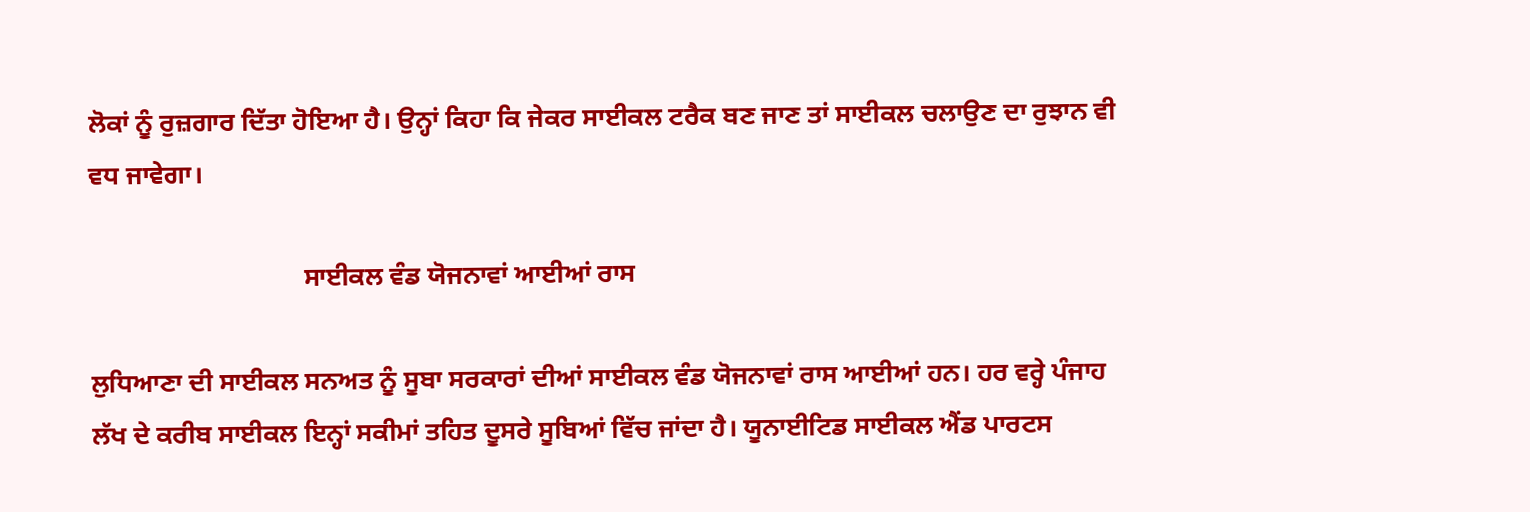ਲੋਕਾਂ ਨੂੰ ਰੁਜ਼ਗਾਰ ਦਿੱਤਾ ਹੋਇਆ ਹੈ। ਉਨ੍ਹਾਂ ਕਿਹਾ ਕਿ ਜੇਕਰ ਸਾਈਕਲ ਟਰੈਕ ਬਣ ਜਾਣ ਤਾਂ ਸਾਈਕਲ ਚਲਾਉਣ ਦਾ ਰੁਝਾਨ ਵੀ ਵਧ ਜਾਵੇਗਾ।

                                 ਸਾਈਕਲ ਵੰਡ ਯੋਜਨਾਵਾਂ ਆਈਆਂ ਰਾਸ

ਲੁਧਿਆਣਾ ਦੀ ਸਾਈਕਲ ਸਨਅਤ ਨੂੰ ਸੂਬਾ ਸਰਕਾਰਾਂ ਦੀਆਂ ਸਾਈਕਲ ਵੰਡ ਯੋਜਨਾਵਾਂ ਰਾਸ ਆਈਆਂ ਹਨ। ਹਰ ਵਰ੍ਹੇ ਪੰਜਾਹ ਲੱਖ ਦੇ ਕਰੀਬ ਸਾਈਕਲ ਇਨ੍ਹਾਂ ਸਕੀਮਾਂ ਤਹਿਤ ਦੂਸਰੇ ਸੂਬਿਆਂ ਵਿੱਚ ਜਾਂਦਾ ਹੈ। ਯੂਨਾਈਟਿਡ ਸਾਈਕਲ ਐਂਡ ਪਾਰਟਸ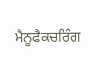ਮੈਨੂਫੈਕਚਰਿੰਗ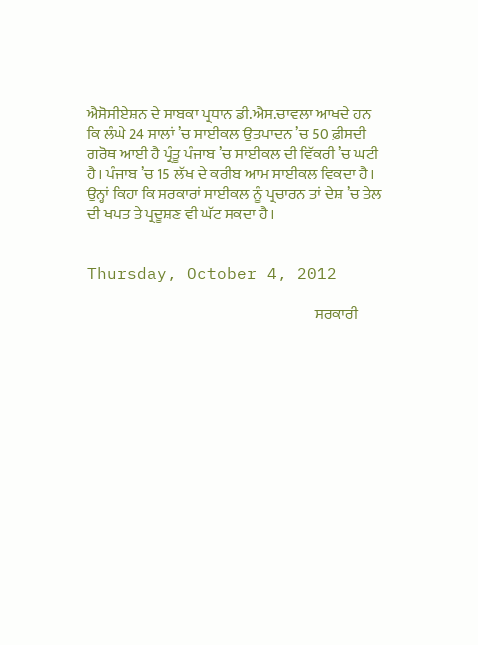ਐਸੋਸੀਏਸ਼ਨ ਦੇ ਸਾਬਕਾ ਪ੍ਰਧਾਨ ਡੀ.ਐਸ.ਚਾਵਲਾ ਆਖਦੇ ਹਨ ਕਿ ਲੰਘੇ 24 ਸਾਲਾਂ ’ਚ ਸਾਈਕਲ ਉਤਪਾਦਨ ’ਚ 50 ਫ਼ੀਸਦੀ ਗਰੋਥ ਆਈ ਹੈ ਪ੍ਰੰਤੂ ਪੰਜਾਬ ’ਚ ਸਾਈਕਲ ਦੀ ਵਿੱਕਰੀ ’ਚ ਘਟੀ ਹੈ। ਪੰਜਾਬ ’ਚ 15 ਲੱਖ ਦੇ ਕਰੀਬ ਆਮ ਸਾਈਕਲ ਵਿਕਦਾ ਹੈ। ਉਨ੍ਹਾਂ ਕਿਹਾ ਕਿ ਸਰਕਾਰਾਂ ਸਾਈਕਲ ਨੂੰ ਪ੍ਰਚਾਰਨ ਤਾਂ ਦੇਸ਼ ’ਚ ਤੇਲ ਦੀ ਖਪਤ ਤੇ ਪ੍ਰਦੂਸ਼ਣ ਵੀ ਘੱਟ ਸਕਦਾ ਹੈ।


Thursday, October 4, 2012

                                                                           ਸਰਕਾਰੀ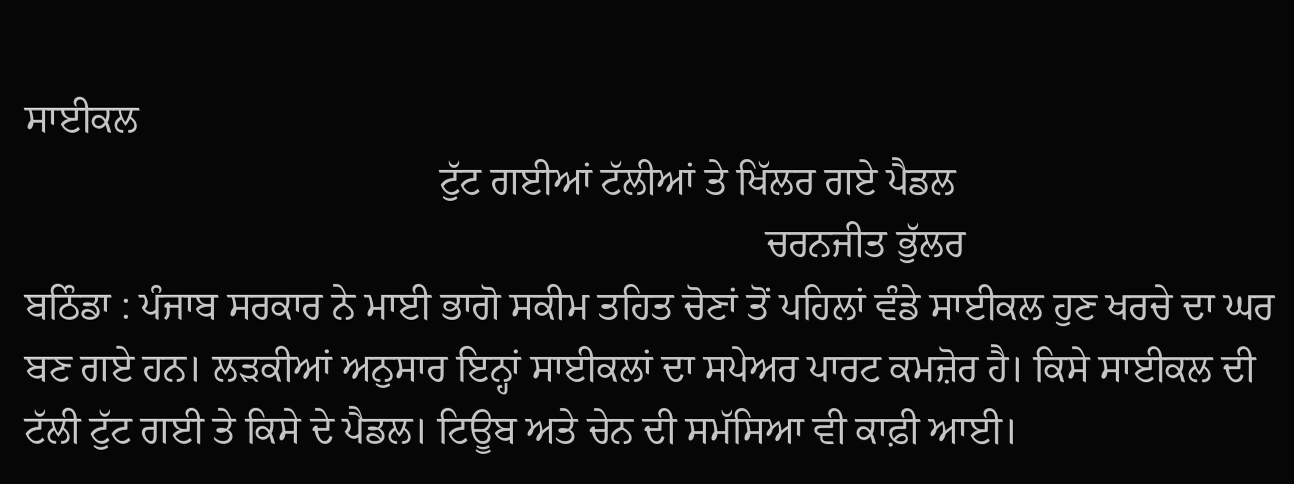ਸਾਈਕਲ
                                          ਟੁੱਟ ਗਈਆਂ ਟੱਲੀਆਂ ਤੇ ਖਿੱਲਰ ਗਏ ਪੈਡਲ
                                                                           ਚਰਨਜੀਤ ਭੁੱਲਰ
ਬਠਿੰਡਾ : ਪੰਜਾਬ ਸਰਕਾਰ ਨੇ ਮਾਈ ਭਾਗੋ ਸਕੀਮ ਤਹਿਤ ਚੋਣਾਂ ਤੋਂ ਪਹਿਲਾਂ ਵੰਡੇ ਸਾਈਕਲ ਹੁਣ ਖਰਚੇ ਦਾ ਘਰ ਬਣ ਗਏ ਹਨ। ਲੜਕੀਆਂ ਅਨੁਸਾਰ ਇਨ੍ਹਾਂ ਸਾਈਕਲਾਂ ਦਾ ਸਪੇਅਰ ਪਾਰਟ ਕਮਜ਼ੋਰ ਹੈ। ਕਿਸੇ ਸਾਈਕਲ ਦੀ ਟੱਲੀ ਟੁੱਟ ਗਈ ਤੇ ਕਿਸੇ ਦੇ ਪੈਡਲ। ਟਿਊਬ ਅਤੇ ਚੇਨ ਦੀ ਸਮੱਸਿਆ ਵੀ ਕਾਫ਼ੀ ਆਈ।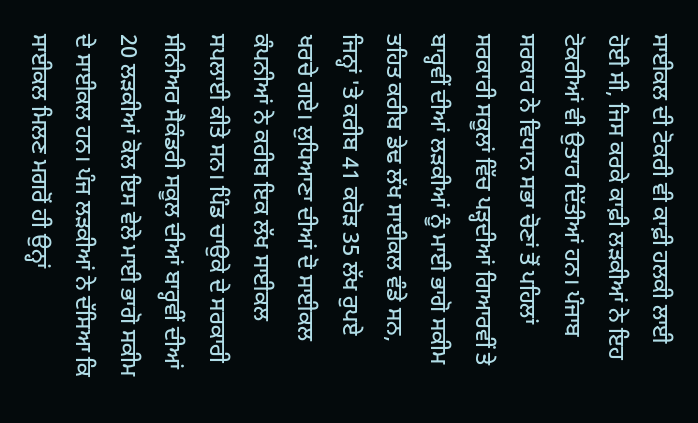ਸਾਈਕਲ ਦੀ ਟੋਕਰੀ ਵੀ ਕਾਫ਼ੀ ਹਲਕੀ ਲਾਈ ਹੋਈ ਸੀ, ਜਿਸ ਕਰਕੇ ਕਾਫ਼ੀ ਲੜਕੀਆਂ ਨੇ ਇਹ ਟੋਕਰੀਆਂ ਵੀ ਉਤਾਰ ਦਿੱਤੀਆਂ ਹਨ। ਪੰਜਾਬ ਸਰਕਾਰ ਨੇ ਵਿਧਾਨ ਸਭਾ ਚੋਣਾਂ ਤੋਂ ਪਹਿਲਾਂ ਸਰਕਾਰੀ ਸਕੂਲਾਂ ਵਿੱਚ ਪੜ੍ਹਦੀਆਂ ਗਿਆਰਵੀਂ ਤੇ ਬਾਰ੍ਹਵੀਂ ਦੀਆਂ ਲੜਕੀਆਂ ਨੂੰ ਮਾਈ ਭਾਗੋ ਸਕੀਮ ਤਹਿਤ ਕਰੀਬ ਡੇਢ ਲੱਖ ਸਾਈਕਲ ਵੰਡੇ ਸਨ, ਜਿਨ੍ਹਾਂ 'ਤੇ ਕਰੀਬ 41 ਕਰੋੜ 35 ਲੱਖ ਰੁਪਏ ਖਰਚੇ ਗਏ। ਲੁਧਿਆਣਾ ਦੀਆਂ ਦੋ ਸਾਈਕਲ ਕੰਪਨੀਆਂ ਨੇ ਕਰੀਬ ਇਕ ਲੱਖ ਸਾਈਕਲ ਸਪਲਾਈ ਕੀਤੇ ਸਨ। ਪਿੰਡ ਚਾਉਕੇ ਦੇ ਸਰਕਾਰੀ ਸੀਨੀਅਰ ਸੈਕੰਡਰੀ ਸਕੂਲ ਦੀਆਂ ਬਾਰ੍ਹਵੀਂ ਦੀਆਂ 20 ਲੜਕੀਆਂ ਕੋਲ ਇਸ ਵੇਲੇ ਮਾਈ ਭਾਗੋ ਸਕੀਮ ਦੇ ਸਾਈਕਲ ਹਨ। ਪੰਜ ਲੜਕੀਆਂ ਨੇ ਦੱਸਿਆ ਕਿ ਸਾਈਕਲ ਮਿਲਣ ਮਗਰੋਂ ਹੀ ਉਨ੍ਹਾਂ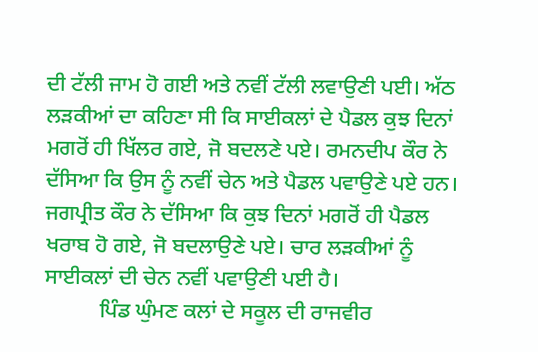ਦੀ ਟੱਲੀ ਜਾਮ ਹੋ ਗਈ ਅਤੇ ਨਵੀਂ ਟੱਲੀ ਲਵਾਉਣੀ ਪਈ। ਅੱਠ ਲੜਕੀਆਂ ਦਾ ਕਹਿਣਾ ਸੀ ਕਿ ਸਾਈਕਲਾਂ ਦੇ ਪੈਡਲ ਕੁਝ ਦਿਨਾਂ ਮਗਰੋਂ ਹੀ ਖਿੱਲਰ ਗਏ, ਜੋ ਬਦਲਣੇ ਪਏ। ਰਮਨਦੀਪ ਕੌਰ ਨੇ ਦੱਸਿਆ ਕਿ ਉਸ ਨੂੰ ਨਵੀਂ ਚੇਨ ਅਤੇ ਪੈਡਲ ਪਵਾਉਣੇ ਪਏ ਹਨ। ਜਗਪ੍ਰੀਤ ਕੌਰ ਨੇ ਦੱਸਿਆ ਕਿ ਕੁਝ ਦਿਨਾਂ ਮਗਰੋਂ ਹੀ ਪੈਡਲ ਖਰਾਬ ਹੋ ਗਏ, ਜੋ ਬਦਲਾਉਣੇ ਪਏ। ਚਾਰ ਲੜਕੀਆਂ ਨੂੰ ਸਾਈਕਲਾਂ ਦੀ ਚੇਨ ਨਵੀਂ ਪਵਾਉਣੀ ਪਈ ਹੈ।
          ਪਿੰਡ ਘੁੰਮਣ ਕਲਾਂ ਦੇ ਸਕੂਲ ਦੀ ਰਾਜਵੀਰ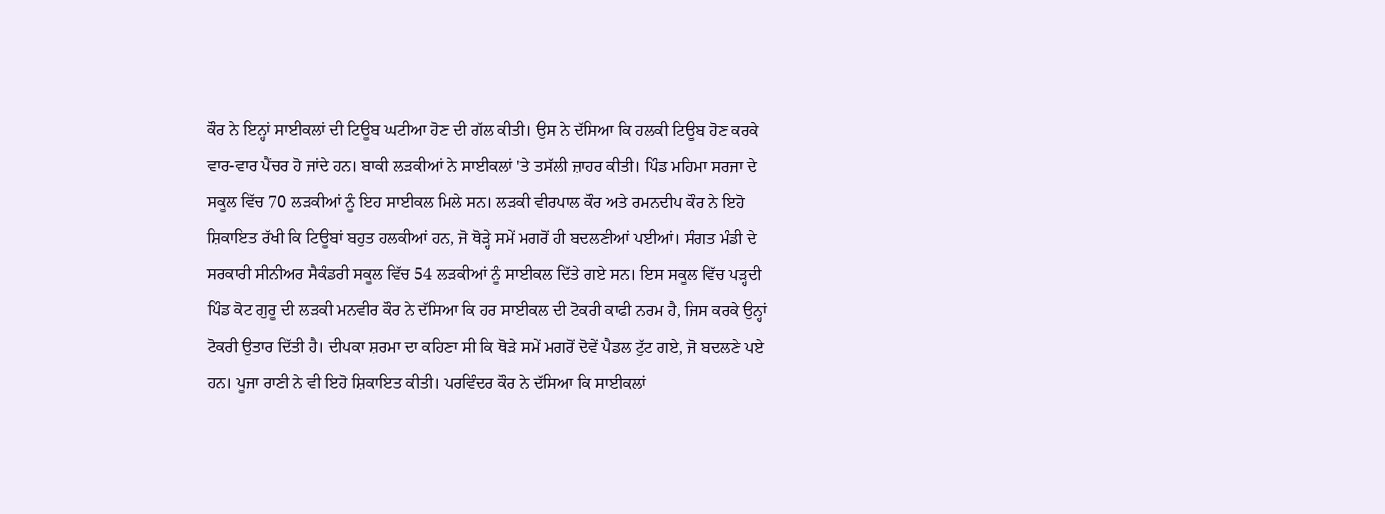ਕੌਰ ਨੇ ਇਨ੍ਹਾਂ ਸਾਈਕਲਾਂ ਦੀ ਟਿਊਬ ਘਟੀਆ ਹੋਣ ਦੀ ਗੱਲ ਕੀਤੀ। ਉਸ ਨੇ ਦੱਸਿਆ ਕਿ ਹਲਕੀ ਟਿਊਬ ਹੋਣ ਕਰਕੇ ਵਾਰ-ਵਾਰ ਪੈਂਚਰ ਹੋ ਜਾਂਦੇ ਹਨ। ਬਾਕੀ ਲੜਕੀਆਂ ਨੇ ਸਾਈਕਲਾਂ 'ਤੇ ਤਸੱਲੀ ਜ਼ਾਹਰ ਕੀਤੀ। ਪਿੰਡ ਮਹਿਮਾ ਸਰਜਾ ਦੇ ਸਕੂਲ ਵਿੱਚ 70 ਲੜਕੀਆਂ ਨੂੰ ਇਹ ਸਾਈਕਲ ਮਿਲੇ ਸਨ। ਲੜਕੀ ਵੀਰਪਾਲ ਕੌਰ ਅਤੇ ਰਮਨਦੀਪ ਕੌਰ ਨੇ ਇਹੋ ਸ਼ਿਕਾਇਤ ਰੱਖੀ ਕਿ ਟਿਊਬਾਂ ਬਹੁਤ ਹਲਕੀਆਂ ਹਨ, ਜੋ ਥੋੜ੍ਹੇ ਸਮੇਂ ਮਗਰੋਂ ਹੀ ਬਦਲਣੀਆਂ ਪਈਆਂ। ਸੰਗਤ ਮੰਡੀ ਦੇ ਸਰਕਾਰੀ ਸੀਨੀਅਰ ਸੈਕੰਡਰੀ ਸਕੂਲ ਵਿੱਚ 54 ਲੜਕੀਆਂ ਨੂੰ ਸਾਈਕਲ ਦਿੱਤੇ ਗਏ ਸਨ। ਇਸ ਸਕੂਲ ਵਿੱਚ ਪੜ੍ਹਦੀ ਪਿੰਡ ਕੋਟ ਗੁਰੂ ਦੀ ਲੜਕੀ ਮਨਵੀਰ ਕੌਰ ਨੇ ਦੱਸਿਆ ਕਿ ਹਰ ਸਾਈਕਲ ਦੀ ਟੋਕਰੀ ਕਾਫੀ ਨਰਮ ਹੈ, ਜਿਸ ਕਰਕੇ ਉਨ੍ਹਾਂ ਟੋਕਰੀ ਉਤਾਰ ਦਿੱਤੀ ਹੈ। ਦੀਪਕਾ ਸ਼ਰਮਾ ਦਾ ਕਹਿਣਾ ਸੀ ਕਿ ਥੋੜੇ ਸਮੇਂ ਮਗਰੋਂ ਦੋਵੇਂ ਪੈਡਲ ਟੁੱਟ ਗਏ, ਜੋ ਬਦਲਣੇ ਪਏ ਹਨ। ਪੂਜਾ ਰਾਣੀ ਨੇ ਵੀ ਇਹੋ ਸ਼ਿਕਾਇਤ ਕੀਤੀ। ਪਰਵਿੰਦਰ ਕੌਰ ਨੇ ਦੱਸਿਆ ਕਿ ਸਾਈਕਲਾਂ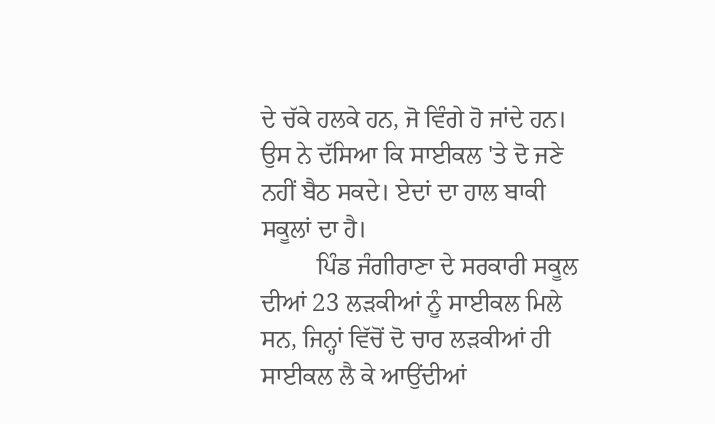ਦੇ ਚੱਕੇ ਹਲਕੇ ਹਨ, ਜੋ ਵਿੰਗੇ ਹੋ ਜਾਂਦੇ ਹਨ। ਉਸ ਨੇ ਦੱਸਿਆ ਕਿ ਸਾਈਕਲ 'ਤੇ ਦੋ ਜਣੇ ਨਹੀਂ ਬੈਠ ਸਕਦੇ। ਏਦਾਂ ਦਾ ਹਾਲ ਬਾਕੀ ਸਕੂਲਾਂ ਦਾ ਹੈ।
         ਪਿੰਡ ਜੰਗੀਰਾਣਾ ਦੇ ਸਰਕਾਰੀ ਸਕੂਲ ਦੀਆਂ 23 ਲੜਕੀਆਂ ਨੂੰ ਸਾਈਕਲ ਮਿਲੇ ਸਨ, ਜਿਨ੍ਹਾਂ ਵਿੱਚੋਂ ਦੋ ਚਾਰ ਲੜਕੀਆਂ ਹੀ ਸਾਈਕਲ ਲੈ ਕੇ ਆਉਂਦੀਆਂ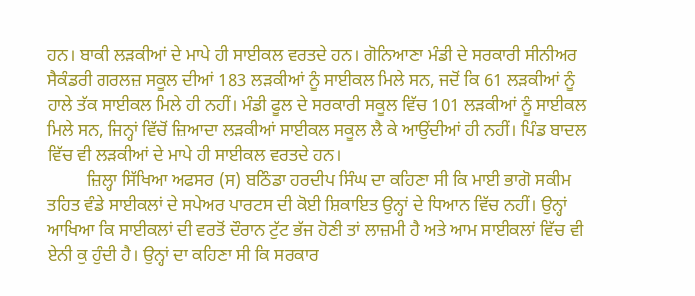ਹਨ। ਬਾਕੀ ਲੜਕੀਆਂ ਦੇ ਮਾਪੇ ਹੀ ਸਾਈਕਲ ਵਰਤਦੇ ਹਨ। ਗੋਨਿਆਣਾ ਮੰਡੀ ਦੇ ਸਰਕਾਰੀ ਸੀਨੀਅਰ ਸੈਕੰਡਰੀ ਗਰਲਜ਼ ਸਕੂਲ ਦੀਆਂ 183 ਲੜਕੀਆਂ ਨੂੰ ਸਾਈਕਲ ਮਿਲੇ ਸਨ, ਜਦੋਂ ਕਿ 61 ਲੜਕੀਆਂ ਨੂੰ ਹਾਲੇ ਤੱਕ ਸਾਈਕਲ ਮਿਲੇ ਹੀ ਨਹੀਂ। ਮੰਡੀ ਫੂਲ ਦੇ ਸਰਕਾਰੀ ਸਕੂਲ ਵਿੱਚ 101 ਲੜਕੀਆਂ ਨੂੰ ਸਾਈਕਲ ਮਿਲੇ ਸਨ, ਜਿਨ੍ਹਾਂ ਵਿੱਚੋਂ ਜ਼ਿਆਦਾ ਲੜਕੀਆਂ ਸਾਈਕਲ ਸਕੂਲ ਲੈ ਕੇ ਆਉਂਦੀਆਂ ਹੀ ਨਹੀਂ। ਪਿੰਡ ਬਾਦਲ ਵਿੱਚ ਵੀ ਲੜਕੀਆਂ ਦੇ ਮਾਪੇ ਹੀ ਸਾਈਕਲ ਵਰਤਦੇ ਹਨ।
         ਜ਼ਿਲ੍ਹਾ ਸਿੱਖਿਆ ਅਫਸਰ (ਸ) ਬਠਿੰਡਾ ਹਰਦੀਪ ਸਿੰਘ ਦਾ ਕਹਿਣਾ ਸੀ ਕਿ ਮਾਈ ਭਾਗੋ ਸਕੀਮ ਤਹਿਤ ਵੰਡੇ ਸਾਈਕਲਾਂ ਦੇ ਸਪੇਅਰ ਪਾਰਟਸ ਦੀ ਕੋਈ ਸ਼ਿਕਾਇਤ ਉਨ੍ਹਾਂ ਦੇ ਧਿਆਨ ਵਿੱਚ ਨਹੀਂ। ਉਨ੍ਹਾਂ ਆਖਿਆ ਕਿ ਸਾਈਕਲਾਂ ਦੀ ਵਰਤੋਂ ਦੌਰਾਨ ਟੁੱਟ ਭੱਜ ਹੋਣੀ ਤਾਂ ਲਾਜ਼ਮੀ ਹੈ ਅਤੇ ਆਮ ਸਾਈਕਲਾਂ ਵਿੱਚ ਵੀ ਏਨੀ ਕੁ ਹੁੰਦੀ ਹੈ। ਉਨ੍ਹਾਂ ਦਾ ਕਹਿਣਾ ਸੀ ਕਿ ਸਰਕਾਰ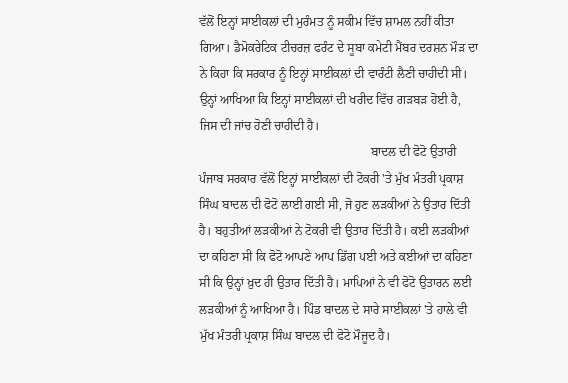ਵੱਲੋਂ ਇਨ੍ਹਾਂ ਸਾਈਕਲਾਂ ਦੀ ਮੁਰੰਮਤ ਨੂੰ ਸਕੀਮ ਵਿੱਚ ਸ਼ਾਮਲ ਨਹੀਂ ਕੀਤਾ ਗਿਆ। ਡੈਮੋਕਰੇਟਿਕ ਟੀਚਰਜ਼ ਫਰੰਟ ਦੇ ਸੂਬਾ ਕਮੇਟੀ ਮੈਂਬਰ ਦਰਸ਼ਨ ਮੌੜ ਦਾ ਨੇ ਕਿਹਾ ਕਿ ਸਰਕਾਰ ਨੂੰ ਇਨ੍ਹਾਂ ਸਾਈਕਲਾਂ ਦੀ ਵਾਰੰਟੀ ਲੈਣੀ ਚਾਹੀਦੀ ਸੀ। ਉਨ੍ਹਾਂ ਆਖਿਆ ਕਿ ਇਨ੍ਹਾਂ ਸਾਈਕਲਾਂ ਦੀ ਖਰੀਦ ਵਿੱਚ ਗੜਬੜ ਹੋਈ ਹੈ, ਜਿਸ ਦੀ ਜਾਂਚ ਹੋਣੀ ਚਾਹੀਦੀ ਹੈ।
                                                       ਬਾਦਲ ਦੀ ਫੋਟੋ ਉਤਾਰੀ
ਪੰਜਾਬ ਸਰਕਾਰ ਵੱਲੋਂ ਇਨ੍ਹਾਂ ਸਾਈਕਲਾਂ ਦੀ ਟੋਕਰੀ 'ਤੇ ਮੁੱਖ ਮੰਤਰੀ ਪ੍ਰਕਾਸ਼ ਸਿੰਘ ਬਾਦਲ ਦੀ ਫੋਟੋ ਲਾਈ ਗਈ ਸੀ, ਜੋ ਹੁਣ ਲੜਕੀਆਂ ਨੇ ਉਤਾਰ ਦਿੱਤੀ ਹੈ। ਬਹੁਤੀਆਂ ਲੜਕੀਆਂ ਨੇ ਟੋਕਰੀ ਵੀ ਉਤਾਰ ਦਿੱਤੀ ਹੈ। ਕਈ ਲੜਕੀਆਂ ਦਾ ਕਹਿਣਾ ਸੀ ਕਿ ਫੋਟੋ ਆਪਣੇ ਆਪ ਡਿੱਗ ਪਈ ਅਤੇ ਕਈਆਂ ਦਾ ਕਹਿਣਾ ਸੀ ਕਿ ਉਨ੍ਹਾਂ ਖ਼ੁਦ ਹੀ ਉਤਾਰ ਦਿੱਤੀ ਹੈ। ਮਾਪਿਆਂ ਨੇ ਵੀ ਫੋਟੋ ਉਤਾਰਨ ਲਈ ਲੜਕੀਆਂ ਨੂੰ ਆਖਿਆ ਹੈ। ਪਿੰਡ ਬਾਦਲ ਦੇ ਸਾਰੇ ਸਾਈਕਲਾਂ 'ਤੇ ਹਾਲੇ ਵੀ ਮੁੱਖ ਮੰਤਰੀ ਪ੍ਰਕਾਸ਼ ਸਿੰਘ ਬਾਦਲ ਦੀ ਫੋਟੋ ਮੌਜੂਦ ਹੈ।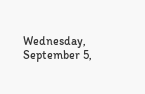Wednesday, September 5,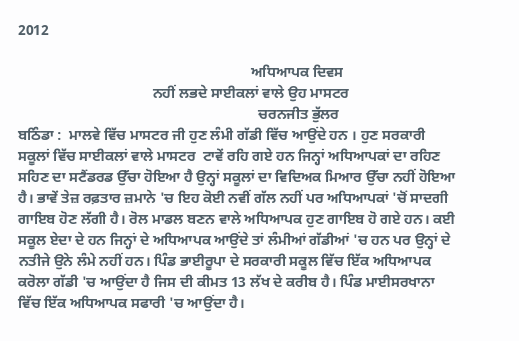2012

                                                                ਅਧਿਆਪਕ ਦਿਵਸ
                                     ਨਹੀਂ ਲਭਦੇ ਸਾਈਕਲਾਂ ਵਾਲੇ ਉਹ ਮਾਸਟਰ
                                                                  ਚਰਨਜੀਤ ਭੁੱਲਰ
ਬਠਿੰਡਾ :  ਮਾਲਵੇ ਵਿੱਚ ਮਾਸਟਰ ਜੀ ਹੁਣ ਲੰਮੀ ਗੱਡੀ ਵਿੱਚ ਆਉਂਦੇ ਹਨ । ਹੁਣ ਸਰਕਾਰੀ ਸਕੂਲਾਂ ਵਿੱਚ ਸਾਈਕਲਾਂ ਵਾਲੇ ਮਾਸਟਰ  ਟਾਵੇਂ ਰਹਿ ਗਏ ਹਨ ਜਿਨ੍ਹਾਂ ਅਧਿਆਪਕਾਂ ਦਾ ਰਹਿਣ ਸਹਿਣ ਦਾ ਸਟੈਂਡਰਡ ਉੱਚਾ ਹੋਇਆ ਹੈ ਉਨ੍ਹਾਂ ਸਕੂਲਾਂ ਦਾ ਵਿਦਿਅਕ ਮਿਆਰ ਉੱਚਾ ਨਹੀਂ ਹੋਇਆ ਹੈ। ਭਾਵੇਂ ਤੇਜ਼ ਰਫ਼ਤਾਰ ਜ਼ਮਾਨੇ 'ਚ ਇਹ ਕੋਈ ਨਵੀਂ ਗੱਲ ਨਹੀਂ ਪਰ ਅਧਿਆਪਕਾਂ 'ਚੋਂ ਸਾਦਗੀ ਗਾਇਬ ਹੋਣ ਲੱਗੀ ਹੈ। ਰੋਲ ਮਾਡਲ ਬਣਨ ਵਾਲੇ ਅਧਿਆਪਕ ਹੁਣ ਗਾਇਬ ਹੋ ਗਏ ਹਨ। ਕਈ ਸਕੂਲ ਏਦਾ ਦੇ ਹਨ ਜਿਨ੍ਹਾਂ ਦੇ ਅਧਿਆਪਕ ਆਉਂਦੇ ਤਾਂ ਲੰਮੀਆਂ ਗੱਡੀਆਂ 'ਚ ਹਨ ਪਰ ਉਨ੍ਹਾਂ ਦੇ ਨਤੀਜੇ ਉਨੇ ਲੰਮੇ ਨਹੀਂ ਹਨ। ਪਿੰਡ ਭਾਈਰੂਪਾ ਦੇ ਸਰਕਾਰੀ ਸਕੂਲ ਵਿੱਚ ਇੱਕ ਅਧਿਆਪਕ ਕਰੋਲਾ ਗੱਡੀ 'ਚ ਆਉਂਦਾ ਹੈ ਜਿਸ ਦੀ ਕੀਮਤ 13 ਲੱਖ ਦੇ ਕਰੀਬ ਹੈ। ਪਿੰਡ ਮਾਈਸਰਖਾਨਾ ਵਿੱਚ ਇੱਕ ਅਧਿਆਪਕ ਸਫਾਰੀ 'ਚ ਆਉਂਦਾ ਹੈ।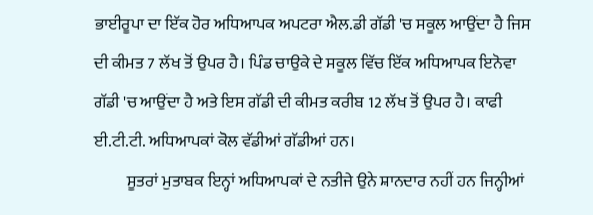ਭਾਈਰੂਪਾ ਦਾ ਇੱਕ ਹੋਰ ਅਧਿਆਪਕ ਅਪਟਰਾ ਐਲ.ਡੀ ਗੱਡੀ 'ਚ ਸਕੂਲ ਆਉਂਦਾ ਹੈ ਜਿਸ ਦੀ ਕੀਮਤ 7 ਲੱਖ ਤੋਂ ਉਪਰ ਹੈ। ਪਿੰਡ ਚਾਉਕੇ ਦੇ ਸਕੂਲ ਵਿੱਚ ਇੱਕ ਅਧਿਆਪਕ ਇਨੋਵਾ ਗੱਡੀ 'ਚ ਆਉਂਦਾ ਹੈ ਅਤੇ ਇਸ ਗੱਡੀ ਦੀ ਕੀਮਤ ਕਰੀਬ 12 ਲੱਖ ਤੋਂ ਉਪਰ ਹੈ। ਕਾਫੀ ਈ.ਟੀ.ਟੀ. ਅਧਿਆਪਕਾਂ ਕੋਲ ਵੱਡੀਆਂ ਗੱਡੀਆਂ ਹਨ।
          ਸੂਤਰਾਂ ਮੁਤਾਬਕ ਇਨ੍ਹਾਂ ਅਧਿਆਪਕਾਂ ਦੇ ਨਤੀਜੇ ਉਨੇ ਸ਼ਾਨਦਾਰ ਨਹੀਂ ਹਨ ਜਿਨ੍ਹੀਆਂ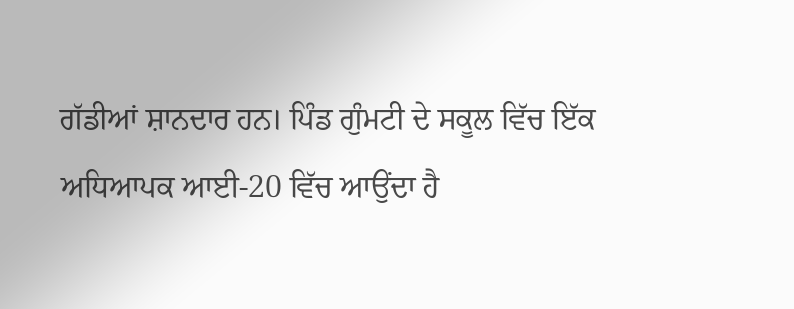ਗੱਡੀਆਂ ਸ਼ਾਨਦਾਰ ਹਨ। ਪਿੰਡ ਗੁੰਮਟੀ ਦੇ ਸਕੂਲ ਵਿੱਚ ਇੱਕ ਅਧਿਆਪਕ ਆਈ-20 ਵਿੱਚ ਆਉਂਦਾ ਹੈ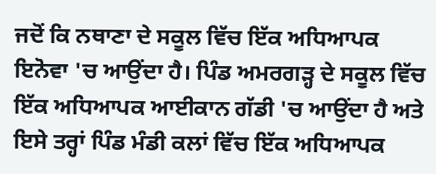ਜਦੋਂ ਕਿ ਨਥਾਣਾ ਦੇ ਸਕੂਲ ਵਿੱਚ ਇੱਕ ਅਧਿਆਪਕ ਇਨੋਵਾ 'ਚ ਆਉਂਦਾ ਹੈ। ਪਿੰਡ ਅਮਰਗੜ੍ਹ ਦੇ ਸਕੂਲ ਵਿੱਚ ਇੱਕ ਅਧਿਆਪਕ ਆਈਕਾਨ ਗੱਡੀ 'ਚ ਆਉਂਦਾ ਹੈ ਅਤੇ ਇਸੇ ਤਰ੍ਹਾਂ ਪਿੰਡ ਮੰਡੀ ਕਲਾਂ ਵਿੱਚ ਇੱਕ ਅਧਿਆਪਕ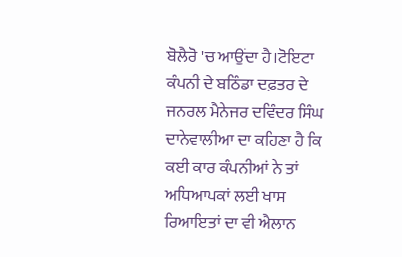ਬੋਲੈਰੋ 'ਚ ਆਉਂਦਾ ਹੈ।ਟੋਇਟਾ ਕੰਪਨੀ ਦੇ ਬਠਿੰਡਾ ਦਫ਼ਤਰ ਦੇ ਜਨਰਲ ਮੈਨੇਜਰ ਦਵਿੰਦਰ ਸਿੰਘ ਦਾਨੇਵਾਲੀਆ ਦਾ ਕਹਿਣਾ ਹੈ ਕਿ ਕਈ ਕਾਰ ਕੰਪਨੀਆਂ ਨੇ ਤਾਂ ਅਧਿਆਪਕਾਂ ਲਈ ਖਾਸ ਰਿਆਇਤਾਂ ਦਾ ਵੀ ਐਲਾਨ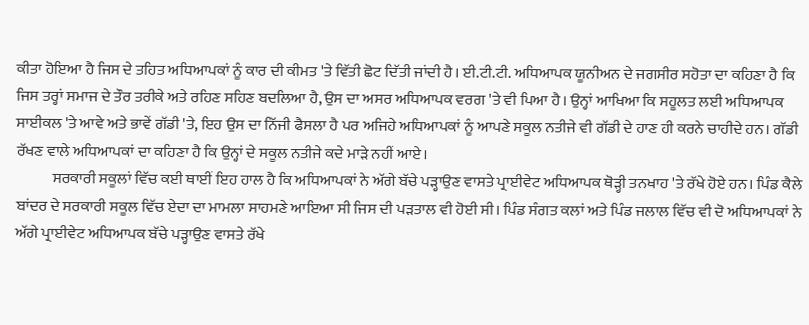ਕੀਤਾ ਹੋਇਆ ਹੈ ਜਿਸ ਦੇ ਤਹਿਤ ਅਧਿਆਪਕਾਂ ਨੂੰ ਕਾਰ ਦੀ ਕੀਮਤ 'ਤੇ ਵਿੱਤੀ ਛੋਟ ਦਿੱਤੀ ਜਾਂਦੀ ਹੈ। ਈ.ਟੀ.ਟੀ. ਅਧਿਆਪਕ ਯੂਨੀਅਨ ਦੇ ਜਗਸੀਰ ਸਹੋਤਾ ਦਾ ਕਹਿਣਾ ਹੈ ਕਿ ਜਿਸ ਤਰ੍ਹਾਂ ਸਮਾਜ ਦੇ ਤੌਰ ਤਰੀਕੇ ਅਤੇ ਰਹਿਣ ਸਹਿਣ ਬਦਲਿਆ ਹੈ, ਉਸ ਦਾ ਅਸਰ ਅਧਿਆਪਕ ਵਰਗ 'ਤੇ ਵੀ ਪਿਆ ਹੈ। ਉਨ੍ਹਾਂ ਆਖਿਆ ਕਿ ਸਹੂਲਤ ਲਈ ਅਧਿਆਪਕ ਸਾਈਕਲ 'ਤੇ ਆਵੇ ਅਤੇ ਭਾਵੇਂ ਗੱਡੀ 'ਤੇ, ਇਹ ਉਸ ਦਾ ਨਿੱਜੀ ਫੈਸਲਾ ਹੈ ਪਰ ਅਜਿਹੇ ਅਧਿਆਪਕਾਂ ਨੂੰ ਆਪਣੇ ਸਕੂਲ ਨਤੀਜੇ ਵੀ ਗੱਡੀ ਦੇ ਹਾਣ ਹੀ ਕਰਨੇ ਚਾਹੀਦੇ ਹਨ। ਗੱਡੀ ਰੱਖਣ ਵਾਲੇ ਅਧਿਆਪਕਾਂ ਦਾ ਕਹਿਣਾ ਹੈ ਕਿ ਉਨ੍ਹਾਂ ਦੇ ਸਕੂਲ ਨਤੀਜੇ ਕਦੇ ਮਾੜੇ ਨਹੀਂ ਆਏ।
            ਸਰਕਾਰੀ ਸਕੂਲਾਂ ਵਿੱਚ ਕਈ ਥਾਈਂ ਇਹ ਹਾਲ ਹੈ ਕਿ ਅਧਿਆਪਕਾਂ ਨੇ ਅੱਗੇ ਬੱਚੇ ਪੜ੍ਹਾਉਣ ਵਾਸਤੇ ਪ੍ਰਾਈਵੇਟ ਅਧਿਆਪਕ ਥੋੜ੍ਹੀ ਤਨਖਾਹ 'ਤੇ ਰੱਖੇ ਹੋਏ ਹਨ। ਪਿੰਡ ਕੈਲੇ ਬਾਂਦਰ ਦੇ ਸਰਕਾਰੀ ਸਕੂਲ ਵਿੱਚ ਏਦਾ ਦਾ ਮਾਮਲਾ ਸਾਹਮਣੇ ਆਇਆ ਸੀ ਜਿਸ ਦੀ ਪੜਤਾਲ ਵੀ ਹੋਈ ਸੀ। ਪਿੰਡ ਸੰਗਤ ਕਲਾਂ ਅਤੇ ਪਿੰਡ ਜਲਾਲ ਵਿੱਚ ਵੀ ਦੋ ਅਧਿਆਪਕਾਂ ਨੇ ਅੱਗੇ ਪ੍ਰਾਈਵੇਟ ਅਧਿਆਪਕ ਬੱਚੇ ਪੜ੍ਹਾਉਣ ਵਾਸਤੇ ਰੱਖੇ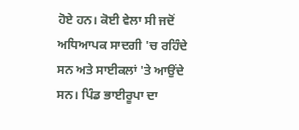ਹੋਏ ਹਨ। ਕੋਈ ਵੇਲਾ ਸੀ ਜਦੋਂ ਅਧਿਆਪਕ ਸਾਦਗੀ 'ਚ ਰਹਿੰਦੇ ਸਨ ਅਤੇ ਸਾਈਕਲਾਂ 'ਤੇ ਆਉਂਦੇ ਸਨ। ਪਿੰਡ ਭਾਈਰੂਪਾ ਦਾ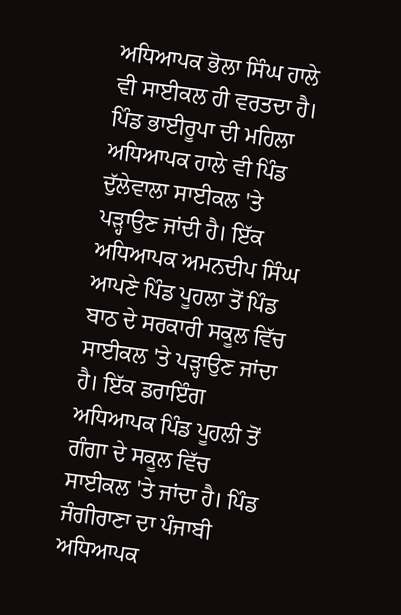ਅਧਿਆਪਕ ਭੋਲਾ ਸਿੰਘ ਹਾਲੇ ਵੀ ਸਾਈਕਲ ਹੀ ਵਰਤਦਾ ਹੈ। ਪਿੰਡ ਭਾਈਰੂਪਾ ਦੀ ਮਹਿਲਾ ਅਧਿਆਪਕ ਹਾਲੇ ਵੀ ਪਿੰਡ ਦੁੱਲੇਵਾਲਾ ਸਾਈਕਲ 'ਤੇ ਪੜ੍ਹਾਉਣ ਜਾਂਦੀ ਹੈ। ਇੱਕ ਅਧਿਆਪਕ ਅਮਨਦੀਪ ਸਿੰਘ ਆਪਣੇ ਪਿੰਡ ਪੂਹਲਾ ਤੋਂ ਪਿੰਡ ਬਾਠ ਦੇ ਸਰਕਾਰੀ ਸਕੂਲ ਵਿੱਚ ਸਾਈਕਲ 'ਤੇ ਪੜ੍ਹਾਉਣ ਜਾਂਦਾ ਹੈ। ਇੱਕ ਡਰਾਇੰਗ ਅਧਿਆਪਕ ਪਿੰਡ ਪੂਹਲੀ ਤੋਂ ਗੰਗਾ ਦੇ ਸਕੂਲ ਵਿੱਚ ਸਾਈਕਲ 'ਤੇ ਜਾਂਦਾ ਹੈ। ਪਿੰਡ ਜੰਗੀਰਾਣਾ ਦਾ ਪੰਜਾਬੀ ਅਧਿਆਪਕ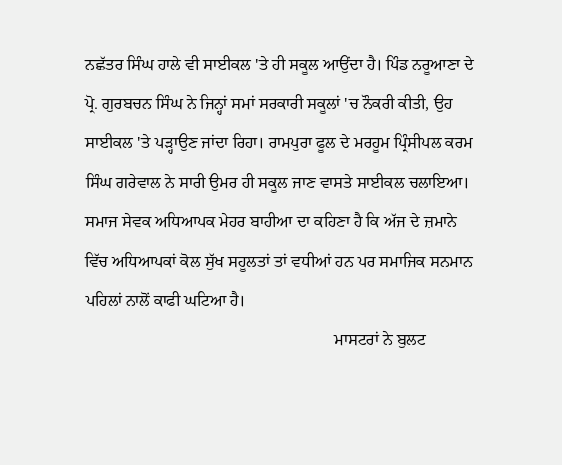ਨਛੱਤਰ ਸਿੰਘ ਹਾਲੇ ਵੀ ਸਾਈਕਲ 'ਤੇ ਹੀ ਸਕੂਲ ਆਉਂਦਾ ਹੈ। ਪਿੰਡ ਨਰੂਆਣਾ ਦੇ ਪ੍ਰੋ. ਗੁਰਬਚਨ ਸਿੰਘ ਨੇ ਜਿਨ੍ਹਾਂ ਸਮਾਂ ਸਰਕਾਰੀ ਸਕੂਲਾਂ 'ਚ ਨੌਕਰੀ ਕੀਤੀ, ਉਹ ਸਾਈਕਲ 'ਤੇ ਪੜ੍ਹਾਉਣ ਜਾਂਦਾ ਰਿਹਾ। ਰਾਮਪੁਰਾ ਫੂਲ ਦੇ ਮਰਹੂਮ ਪ੍ਰਿੰਸੀਪਲ ਕਰਮ ਸਿੰਘ ਗਰੇਵਾਲ ਨੇ ਸਾਰੀ ਉਮਰ ਹੀ ਸਕੂਲ ਜਾਣ ਵਾਸਤੇ ਸਾਈਕਲ ਚਲਾਇਆ। ਸਮਾਜ ਸੇਵਕ ਅਧਿਆਪਕ ਮੇਹਰ ਬਾਹੀਆ ਦਾ ਕਹਿਣਾ ਹੈ ਕਿ ਅੱਜ ਦੇ ਜ਼ਮਾਨੇ ਵਿੱਚ ਅਧਿਆਪਕਾਂ ਕੋਲ ਸੁੱਖ ਸਹੂਲਤਾਂ ਤਾਂ ਵਧੀਆਂ ਹਨ ਪਰ ਸਮਾਜਿਕ ਸਨਮਾਨ ਪਹਿਲਾਂ ਨਾਲੋਂ ਕਾਫੀ ਘਟਿਆ ਹੈ।
                                                            ਮਾਸਟਰਾਂ ਨੇ ਬੁਲਟ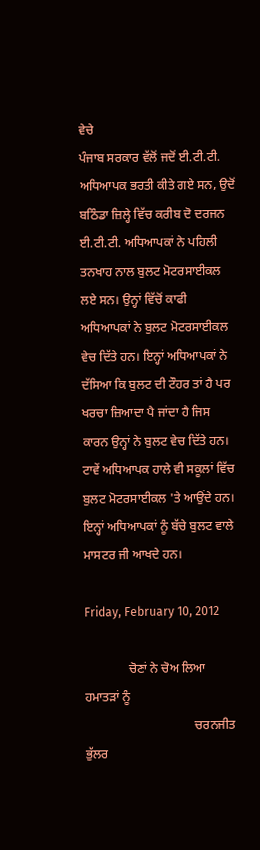ਵੇਚੇ
ਪੰਜਾਬ ਸਰਕਾਰ ਵੱਲੋਂ ਜਦੋਂ ਈ.ਟੀ.ਟੀ. ਅਧਿਆਪਕ ਭਰਤੀ ਕੀਤੇ ਗਏ ਸਨ, ਉਦੋਂ ਬਠਿੰਡਾ ਜ਼ਿਲ੍ਹੇ ਵਿੱਚ ਕਰੀਬ ਦੋ ਦਰਜਨ ਈ.ਟੀ.ਟੀ. ਅਧਿਆਪਕਾਂ ਨੇ ਪਹਿਲੀ ਤਨਖਾਹ ਨਾਲ ਬੁਲਟ ਮੋਟਰਸਾਈਕਲ ਲਏ ਸਨ। ਉਨ੍ਹਾਂ ਵਿੱਚੋਂ ਕਾਫੀ ਅਧਿਆਪਕਾਂ ਨੇ ਬੁਲਟ ਮੋਟਰਸਾਈਕਲ ਵੇਚ ਦਿੱਤੇ ਹਨ। ਇਨ੍ਹਾਂ ਅਧਿਆਪਕਾਂ ਨੇ ਦੱਸਿਆ ਕਿ ਬੁਲਟ ਦੀ ਟੌਹਰ ਤਾਂ ਹੈ ਪਰ ਖਰਚਾ ਜ਼ਿਆਦਾ ਪੈ ਜਾਂਦਾ ਹੈ ਜਿਸ ਕਾਰਨ ਉਨ੍ਹਾਂ ਨੇ ਬੁਲਟ ਵੇਚ ਦਿੱਤੇ ਹਨ। ਟਾਵੇਂ ਅਧਿਆਪਕ ਹਾਲੇ ਵੀ ਸਕੂਲਾਂ ਵਿੱਚ ਬੁਲਟ ਮੋਟਰਸਾਈਕਲ 'ਤੇ ਆਉਂਦੇ ਹਨ। ਇਨ੍ਹਾਂ ਅਧਿਆਪਕਾਂ ਨੂੰ ਬੱਚੇ ਬੁਲਟ ਵਾਲੇ ਮਾਸਟਰ ਜੀ ਆਖਦੇ ਹਨ।

Friday, February 10, 2012

              ਚੋਣਾਂ ਨੇ ਚੋਅ ਲਿਆ ਹਮਾਤੜਾਂ ਨੂੰ
                                   ਚਰਨਜੀਤ ਭੁੱਲਰ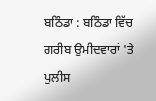ਬਠਿੰਡਾ : ਬਠਿੰਡਾ ਵਿੱਚ ਗਰੀਬ ਉਮੀਦਵਾਰਾਂ 'ਤੇ ਪੁਲੀਸ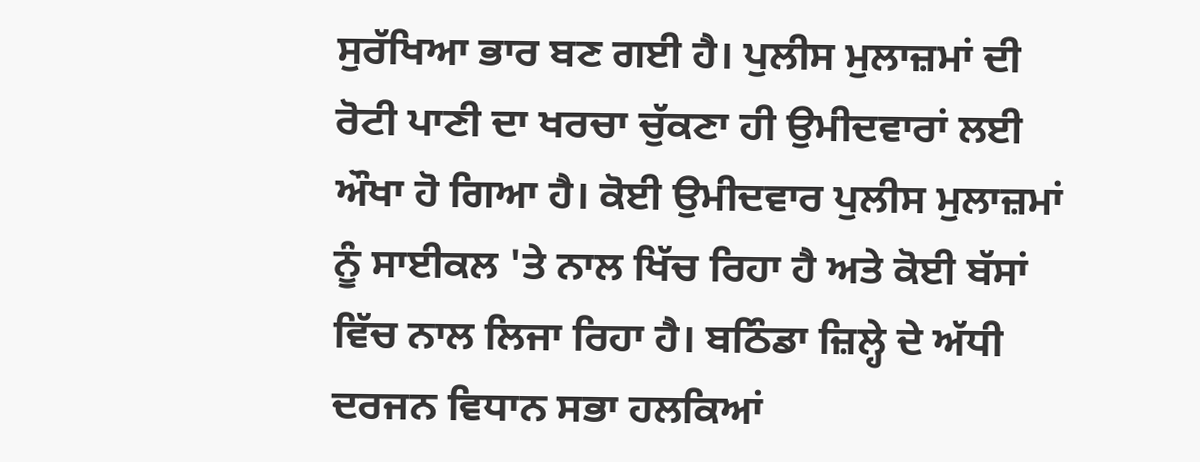ਸੁਰੱਖਿਆ ਭਾਰ ਬਣ ਗਈ ਹੈ। ਪੁਲੀਸ ਮੁਲਾਜ਼ਮਾਂ ਦੀ ਰੋਟੀ ਪਾਣੀ ਦਾ ਖਰਚਾ ਚੁੱਕਣਾ ਹੀ ਉਮੀਦਵਾਰਾਂ ਲਈ ਔਖਾ ਹੋ ਗਿਆ ਹੈ। ਕੋਈ ਉਮੀਦਵਾਰ ਪੁਲੀਸ ਮੁਲਾਜ਼ਮਾਂ ਨੂੰ ਸਾਈਕਲ 'ਤੇ ਨਾਲ ਖਿੱਚ ਰਿਹਾ ਹੈ ਅਤੇ ਕੋਈ ਬੱਸਾਂ ਵਿੱਚ ਨਾਲ ਲਿਜਾ ਰਿਹਾ ਹੈ। ਬਠਿੰਡਾ ਜ਼ਿਲ੍ਹੇ ਦੇ ਅੱਧੀ ਦਰਜਨ ਵਿਧਾਨ ਸਭਾ ਹਲਕਿਆਂ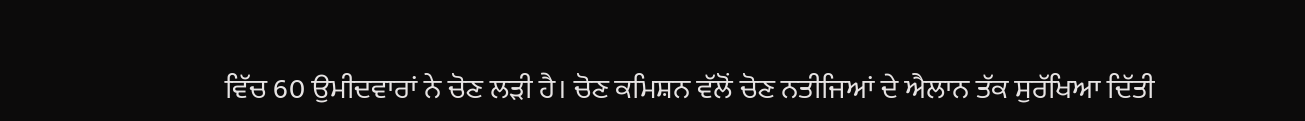ਵਿੱਚ 60 ਉਮੀਦਵਾਰਾਂ ਨੇ ਚੋਣ ਲੜੀ ਹੈ। ਚੋਣ ਕਮਿਸ਼ਨ ਵੱਲੋਂ ਚੋਣ ਨਤੀਜਿਆਂ ਦੇ ਐਲਾਨ ਤੱਕ ਸੁਰੱਖਿਆ ਦਿੱਤੀ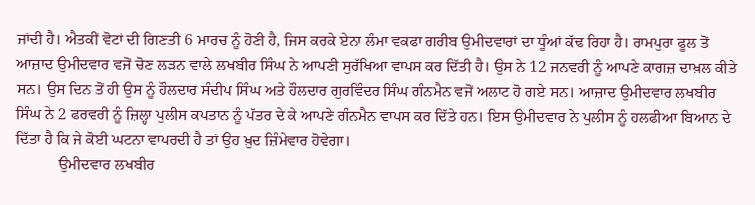ਜਾਂਦੀ ਹੈ। ਐਤਕੀਂ ਵੋਟਾਂ ਦੀ ਗਿਣਤੀ 6 ਮਾਰਚ ਨੂੰ ਹੋਣੀ ਹੈ, ਜਿਸ ਕਰਕੇ ਏਨਾ ਲੰਮਾ ਵਕਫਾ ਗਰੀਬ ਉਮੀਦਵਾਰਾਂ ਦਾ ਧੂੰਆਂ ਕੱਢ ਰਿਹਾ ਹੈ। ਰਾਮਪੁਰਾ ਫੂਲ ਤੋਂ ਆਜ਼ਾਦ ਉਮੀਦਵਾਰ ਵਜੋਂ ਚੋਣ ਲੜਨ ਵਾਲੇ ਲਖਬੀਰ ਸਿੰਘ ਨੇ ਆਪਣੀ ਸੁਰੱਖਿਆ ਵਾਪਸ ਕਰ ਦਿੱਤੀ ਹੈ। ਉਸ ਨੇ 12 ਜਨਵਰੀ ਨੂੰ ਆਪਣੇ ਕਾਗਜ਼ ਦਾਖ਼ਲ ਕੀਤੇ ਸਨ। ਉਸ ਦਿਨ ਤੋਂ ਹੀ ਉਸ ਨੂੰ ਹੌਲਦਾਰ ਸੰਦੀਪ ਸਿੰਘ ਅਤੇ ਹੌਲਦਾਰ ਗੁਰਵਿੰਦਰ ਸਿੰਘ ਗੰਨਮੈਨ ਵਜੋਂ ਅਲਾਟ ਹੋ ਗਏ ਸਨ। ਆਜ਼ਾਦ ਉਮੀਦਵਾਰ ਲਖਬੀਰ ਸਿੰਘ ਨੇ 2 ਫਰਵਰੀ ਨੂੰ ਜ਼ਿਲ੍ਹਾ ਪੁਲੀਸ ਕਪਤਾਨ ਨੂੰ ਪੱਤਰ ਦੇ ਕੇ ਆਪਣੇ ਗੰਨਮੈਨ ਵਾਪਸ ਕਰ ਦਿੱਤੇ ਹਨ। ਇਸ ਉਮੀਦਵਾਰ ਨੇ ਪੁਲੀਸ ਨੂੰ ਹਲਫੀਆ ਬਿਆਨ ਦੇ ਦਿੱਤਾ ਹੈ ਕਿ ਜੇ ਕੋਈ ਘਟਨਾ ਵਾਪਰਦੀ ਹੈ ਤਾਂ ਉਹ ਖ਼ੁਦ ਜ਼ਿੰਮੇਵਾਰ ਹੋਵੇਗਾ।
           ਉਮੀਦਵਾਰ ਲਖਬੀਰ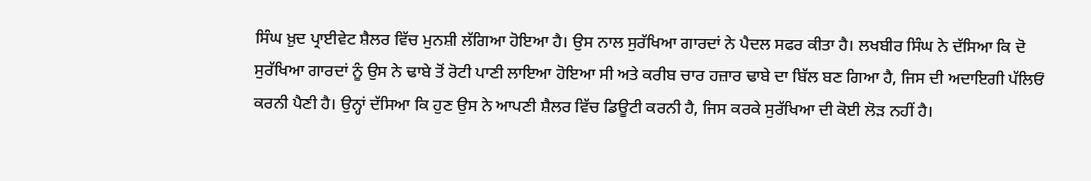ਸਿੰਘ ਖ਼ੁਦ ਪ੍ਰਾਈਵੇਟ ਸ਼ੈਲਰ ਵਿੱਚ ਮੁਨਸ਼ੀ ਲੱਗਿਆ ਹੋਇਆ ਹੈ। ਉਸ ਨਾਲ ਸੁਰੱਖਿਆ ਗਾਰਦਾਂ ਨੇ ਪੈਦਲ ਸਫਰ ਕੀਤਾ ਹੈ। ਲਖਬੀਰ ਸਿੰਘ ਨੇ ਦੱਸਿਆ ਕਿ ਦੋ ਸੁਰੱਖਿਆ ਗਾਰਦਾਂ ਨੂੰ ਉਸ ਨੇ ਢਾਬੇ ਤੋਂ ਰੋਟੀ ਪਾਣੀ ਲਾਇਆ ਹੋਇਆ ਸੀ ਅਤੇ ਕਰੀਬ ਚਾਰ ਹਜ਼ਾਰ ਢਾਬੇ ਦਾ ਬਿੱਲ ਬਣ ਗਿਆ ਹੈ, ਜਿਸ ਦੀ ਅਦਾਇਗੀ ਪੱਲਿਓਂ ਕਰਨੀ ਪੈਣੀ ਹੈ। ਉਨ੍ਹਾਂ ਦੱਸਿਆ ਕਿ ਹੁਣ ਉਸ ਨੇ ਆਪਣੀ ਸ਼ੈਲਰ ਵਿੱਚ ਡਿਊਟੀ ਕਰਨੀ ਹੈ, ਜਿਸ ਕਰਕੇ ਸੁਰੱਖਿਆ ਦੀ ਕੋਈ ਲੋੜ ਨਹੀਂ ਹੈ।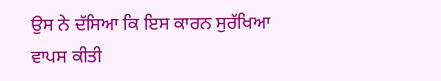ਉਸ ਨੇ ਦੱਸਿਆ ਕਿ ਇਸ ਕਾਰਨ ਸੁਰੱਖਿਆ ਵਾਪਸ ਕੀਤੀ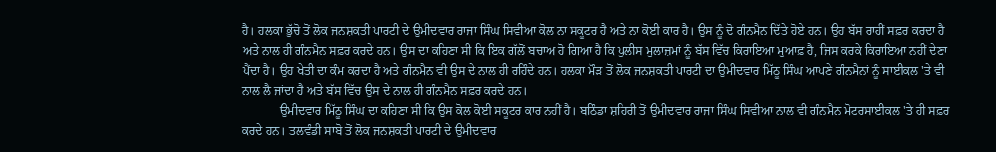ਹੈ। ਹਲਕਾ ਭੁੱਚੋ ਤੋਂ ਲੋਕ ਜਨਸ਼ਕਤੀ ਪਾਰਟੀ ਦੇ ਉਮੀਦਵਾਰ ਰਾਜਾ ਸਿੰਘ ਸਿਵੀਆ ਕੋਲ ਨਾ ਸਕੂਟਰ ਹੈ ਅਤੇ ਨਾ ਕੋਈ ਕਾਰ ਹੈ। ਉਸ ਨੂੰ ਦੋ ਗੰਨਮੈਨ ਦਿੱਤੇ ਹੋਏ ਹਨ। ਉਹ ਬੱਸ ਰਾਹੀਂ ਸਫ਼ਰ ਕਰਦਾ ਹੈ ਅਤੇ ਨਾਲ ਹੀ ਗੰਨਮੈਨ ਸਫ਼ਰ ਕਰਦੇ ਹਨ। ਉਸ ਦਾ ਕਹਿਣਾ ਸੀ ਕਿ ਇਕ ਗੱਲੋਂ ਬਚਾਅ ਹੋ ਗਿਆ ਹੈ ਕਿ ਪੁਲੀਸ ਮੁਲਾਜ਼ਮਾਂ ਨੂੰ ਬੱਸ ਵਿੱਚ ਕਿਰਾਇਆ ਮੁਆਫ਼ ਹੈ, ਜਿਸ ਕਰਕੇ ਕਿਰਾਇਆ ਨਹੀਂ ਦੇਣਾ ਪੈਂਦਾ ਹੈ। ਉਹ ਖੇਤੀ ਦਾ ਕੰਮ ਕਰਦਾ ਹੈ ਅਤੇ ਗੰਨਮੈਨ ਵੀ ਉਸ ਦੇ ਨਾਲ ਹੀ ਰਹਿੰਦੇ ਹਨ। ਹਲਕਾ ਮੌੜ ਤੋਂ ਲੋਕ ਜਨਸ਼ਕਤੀ ਪਾਰਟੀ ਦਾ ਉਮੀਦਵਾਰ ਮਿੱਠੂ ਸਿੰਘ ਆਪਣੇ ਗੰਨਮੈਨਾਂ ਨੂੰ ਸਾਈਕਲ 'ਤੇ ਵੀ ਨਾਲ ਲੈ ਜਾਂਦਾ ਹੈ ਅਤੇ ਬੱਸ ਵਿੱਚ ਉਸ ਦੇ ਨਾਲ ਹੀ ਗੰਨਮੈਨ ਸਫ਼ਰ ਕਰਦੇ ਹਨ।
            ਉਮੀਦਵਾਰ ਮਿੱਠੂ ਸਿੰਘ ਦਾ ਕਹਿਣਾ ਸੀ ਕਿ ਉਸ ਕੋਲ ਕੋਈ ਸਕੂਟਰ ਕਾਰ ਨਹੀਂ ਹੈ। ਬਠਿੰਡਾ ਸ਼ਹਿਰੀ ਤੋਂ ਉਮੀਦਵਾਰ ਰਾਜਾ ਸਿੰਘ ਸਿਵੀਆ ਨਾਲ ਵੀ ਗੰਨਮੈਨ ਮੋਟਰਸਾਈਕਲ 'ਤੇ ਹੀ ਸਫ਼ਰ ਕਰਦੇ ਹਨ। ਤਲਵੰਡੀ ਸਾਬੋ ਤੋਂ ਲੋਕ ਜਨਸ਼ਕਤੀ ਪਾਰਟੀ ਦੇ ਉਮੀਦਵਾਰ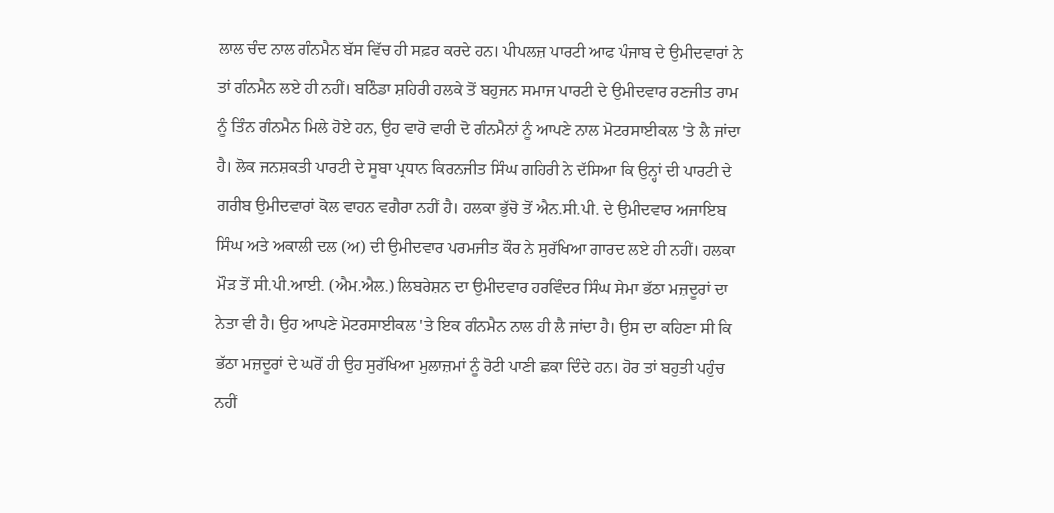ਲਾਲ ਚੰਦ ਨਾਲ ਗੰਨਮੈਨ ਬੱਸ ਵਿੱਚ ਹੀ ਸਫ਼ਰ ਕਰਦੇ ਹਨ। ਪੀਪਲਜ਼ ਪਾਰਟੀ ਆਫ ਪੰਜਾਬ ਦੇ ਉਮੀਦਵਾਰਾਂ ਨੇ ਤਾਂ ਗੰਨਮੈਨ ਲਏ ਹੀ ਨਹੀਂ। ਬਠਿੰਡਾ ਸ਼ਹਿਰੀ ਹਲਕੇ ਤੋਂ ਬਹੁਜਨ ਸਮਾਜ ਪਾਰਟੀ ਦੇ ਉਮੀਦਵਾਰ ਰਣਜੀਤ ਰਾਮ ਨੂੰ ਤਿੰਨ ਗੰਨਮੈਨ ਮਿਲੇ ਹੋਏ ਹਨ, ਉਹ ਵਾਰੋ ਵਾਰੀ ਦੋ ਗੰਨਮੈਨਾਂ ਨੂੰ ਆਪਣੇ ਨਾਲ ਮੋਟਰਸਾਈਕਲ 'ਤੇ ਲੈ ਜਾਂਦਾ ਹੈ। ਲੋਕ ਜਨਸ਼ਕਤੀ ਪਾਰਟੀ ਦੇ ਸੂਬਾ ਪ੍ਰਧਾਨ ਕਿਰਨਜੀਤ ਸਿੰਘ ਗਹਿਰੀ ਨੇ ਦੱਸਿਆ ਕਿ ਉਨ੍ਹਾਂ ਦੀ ਪਾਰਟੀ ਦੇ ਗਰੀਬ ਉਮੀਦਵਾਰਾਂ ਕੋਲ ਵਾਹਨ ਵਗੈਰਾ ਨਹੀਂ ਹੈ। ਹਲਕਾ ਭੁੱਚੋ ਤੋਂ ਐਨ.ਸੀ.ਪੀ. ਦੇ ਉਮੀਦਵਾਰ ਅਜਾਇਬ ਸਿੰਘ ਅਤੇ ਅਕਾਲੀ ਦਲ (ਅ) ਦੀ ਉਮੀਦਵਾਰ ਪਰਮਜੀਤ ਕੌਰ ਨੇ ਸੁਰੱਖਿਆ ਗਾਰਦ ਲਏ ਹੀ ਨਹੀਂ। ਹਲਕਾ ਮੌੜ ਤੋਂ ਸੀ.ਪੀ.ਆਈ. (ਐਮ.ਐਲ.) ਲਿਬਰੇਸ਼ਨ ਦਾ ਉਮੀਦਵਾਰ ਹਰਵਿੰਦਰ ਸਿੰਘ ਸੇਮਾ ਭੱਠਾ ਮਜ਼ਦੂਰਾਂ ਦਾ ਨੇਤਾ ਵੀ ਹੈ। ਉਹ ਆਪਣੇ ਮੋਟਰਸਾਈਕਲ 'ਤੇ ਇਕ ਗੰਨਮੈਨ ਨਾਲ ਹੀ ਲੈ ਜਾਂਦਾ ਹੈ। ਉਸ ਦਾ ਕਹਿਣਾ ਸੀ ਕਿ ਭੱਠਾ ਮਜ਼ਦੂਰਾਂ ਦੇ ਘਰੋਂ ਹੀ ਉਹ ਸੁਰੱਖਿਆ ਮੁਲਾਜ਼ਮਾਂ ਨੂੰ ਰੋਟੀ ਪਾਣੀ ਛਕਾ ਦਿੰਦੇ ਹਨ। ਹੋਰ ਤਾਂ ਬਹੁਤੀ ਪਹੁੰਚ ਨਹੀਂ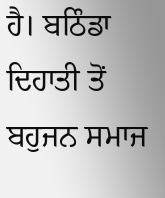ਹੈ। ਬਠਿੰਡਾ ਦਿਹਾਤੀ ਤੋਂ ਬਹੁਜਨ ਸਮਾਜ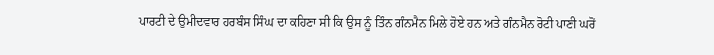ਪਾਰਟੀ ਦੇ ਉਮੀਦਵਾਰ ਹਰਬੰਸ ਸਿੰਘ ਦਾ ਕਹਿਣਾ ਸੀ ਕਿ ਉਸ ਨੂੰ ਤਿੰਨ ਗੰਨਮੈਨ ਮਿਲੇ ਹੋਏ ਹਨ ਅਤੇ ਗੰਨਮੈਨ ਰੋਟੀ ਪਾਣੀ ਘਰੋਂ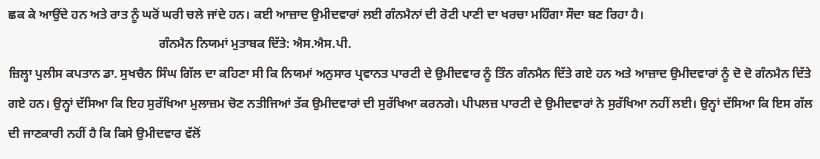ਛਕ ਕੇ ਆਉਂਦੇ ਹਨ ਅਤੇ ਰਾਤ ਨੂੰ ਘਰੋਂ ਘਰੀ ਚਲੇ ਜਾਂਦੇ ਹਨ। ਕਈ ਆਜ਼ਾਦ ਉਮੀਦਵਾਰਾਂ ਲਈ ਗੰਨਮੈਨਾਂ ਦੀ ਰੋਟੀ ਪਾਣੀ ਦਾ ਖਰਚਾ ਮਹਿੰਗਾ ਸੌਦਾ ਬਣ ਰਿਹਾ ਹੈ।
                                                ਗੰਨਮੈਨ ਨਿਯਮਾਂ ਮੁਤਾਬਕ ਦਿੱਤੇ: ਐਸ.ਐਸ.ਪੀ.
ਜ਼ਿਲ੍ਹਾ ਪੁਲੀਸ ਕਪਤਾਨ ਡਾ. ਸੁਖਚੈਨ ਸਿੰਘ ਗਿੱਲ ਦਾ ਕਹਿਣਾ ਸੀ ਕਿ ਨਿਯਮਾਂ ਅਨੁਸਾਰ ਪ੍ਰਵਾਨਤ ਪਾਰਟੀ ਦੇ ਉਮੀਦਵਾਰ ਨੂੰ ਤਿੰਨ ਗੰਨਮੈਨ ਦਿੱਤੇ ਗਏ ਹਨ ਅਤੇ ਆਜ਼ਾਦ ਉਮੀਦਵਾਰਾਂ ਨੂੰ ਦੋ ਦੋ ਗੰਨਮੈਨ ਦਿੱਤੇ ਗਏ ਹਨ। ਉਨ੍ਹਾਂ ਦੱਸਿਆ ਕਿ ਇਹ ਸੁਰੱਖਿਆ ਮੁਲਾਜ਼ਮ ਚੋਣ ਨਤੀਜਿਆਂ ਤੱਕ ਉਮੀਦਵਾਰਾਂ ਦੀ ਸੁਰੱਖਿਆ ਕਰਨਗੇ। ਪੀਪਲਜ਼ ਪਾਰਟੀ ਦੇ ਉਮੀਦਵਾਰਾਂ ਨੇ ਸੁਰੱਖਿਆ ਨਹੀਂ ਲਈ। ਉਨ੍ਹਾਂ ਦੱਸਿਆ ਕਿ ਇਸ ਗੱਲ ਦੀ ਜਾਣਕਾਰੀ ਨਹੀਂ ਹੈ ਕਿ ਕਿਸੇ ਉਮੀਦਵਾਰ ਵੱਲੋਂ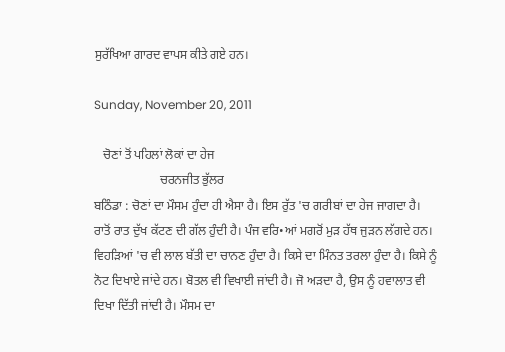ਸੁਰੱਖਿਆ ਗਾਰਦ ਵਾਪਸ ਕੀਤੇ ਗਏ ਹਨ।

Sunday, November 20, 2011

   ਚੋਣਾਂ ਤੋਂ ਪਹਿਲਾਂ ਲੋਕਾਂ ਦਾ ਹੇਜ
                     ਚਰਨਜੀਤ ਭੁੱਲਰ
ਬਠਿੰਡਾ : ਚੋਣਾਂ ਦਾ ਮੌਸਮ ਹੁੰਦਾ ਹੀ ਐਸਾ ਹੈ। ਇਸ ਰੁੱਤ 'ਚ ਗਰੀਬਾਂ ਦਾ ਹੇਜ ਜਾਗਦਾ ਹੈ। ਰਾਤੋਂ ਰਾਤ ਦੁੱਖ ਕੱਟਣ ਦੀ ਗੱਲ ਹੁੰਦੀ ਹੈ। ਪੰਜ ਵਰਿ•ਆਂ ਮਗਰੋਂ ਮੁੜ ਹੱਥ ਜੁੜਨ ਲੱਗਦੇ ਹਨ। ਵਿਹੜਿਆਂ 'ਚ ਵੀ ਲਾਲ ਬੱਤੀ ਦਾ ਚਾਨਣ ਹੁੰਦਾ ਹੈ। ਕਿਸੇ ਦਾ ਮਿੰਨਤ ਤਰਲਾ ਹੁੰਦਾ ਹੈ। ਕਿਸੇ ਨੂੰ ਨੋਟ ਦਿਖਾਏ ਜਾਂਦੇ ਹਨ। ਬੋਤਲ ਵੀ ਵਿਖਾਈ ਜਾਂਦੀ ਹੈ। ਜੋ ਅੜਦਾ ਹੈ, ਉਸ ਨੂੰ ਹਵਾਲਾਤ ਵੀ ਦਿਖਾ ਦਿੱਤੀ ਜਾਂਦੀ ਹੈ। ਮੌਸਮ ਦਾ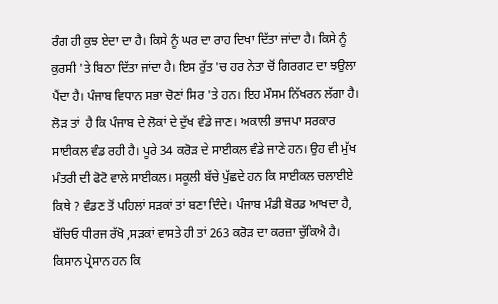ਰੰਗ ਹੀ ਕੁਝ ਏਦਾ ਦਾ ਹੈ। ਕਿਸੇ ਨੂੰ ਘਰ ਦਾ ਰਾਹ ਦਿਖਾ ਦਿੱਤਾ ਜਾਂਦਾ ਹੈ। ਕਿਸੇ ਨੂੰ ਕੁਰਸੀ 'ਤੇ ਬਿਠਾ ਦਿੱਤਾ ਜਾਂਦਾ ਹੈ। ਇਸ ਰੁੱਤ 'ਚ ਹਰ ਨੇਤਾ ਚੋਂ ਗਿਰਗਟ ਦਾ ਝਉਲਾ ਪੈਂਦਾ ਹੈ। ਪੰਜਾਬ ਵਿਧਾਨ ਸਭਾ ਚੋਣਾਂ ਸਿਰ 'ਤੇ ਹਨ। ਇਹ ਮੌਸਮ ਨਿੱਖਰਨ ਲੱਗਾ ਹੈ। ਲੋੜ ਤਾਂ  ਹੈ ਕਿ ਪੰਜਾਬ ਦੇ ਲੋਕਾਂ ਦੇ ਦੁੱਖ ਵੰਡੇ ਜਾਣ। ਅਕਾਲੀ ਭਾਜਪਾ ਸਰਕਾਰ ਸਾਈਕਲ ਵੰਡ ਰਹੀ ਹੈ। ਪੂਰੇ 34 ਕਰੋੜ ਦੇ ਸਾਈਕਲ ਵੰਡੇ ਜਾਣੇ ਹਨ। ਉਹ ਵੀ ਮੁੱਖ ਮੰਤਰੀ ਦੀ ਫੋਟੋ ਵਾਲੇ ਸਾਈਕਲ। ਸਕੂਲੀ ਬੱਚੇ ਪੁੱਛਦੇ ਹਨ ਕਿ ਸਾਈਕਲ ਚਲਾਈਏ ਕਿਥੇ ? ਵੰਡਣ ਤੋਂ ਪਹਿਲਾਂ ਸੜਕਾਂ ਤਾਂ ਬਣਾ ਦਿੰਦੇ। ਪੰਜਾਬ ਮੰਡੀ ਬੋਰਡ ਆਖਦਾ ਹੈ, ਬੱਚਿਓ ਧੀਰਜ ਰੱਖੋ ,ਸੜਕਾਂ ਵਾਸਤੇ ਹੀ ਤਾਂ 263 ਕਰੋੜ ਦਾ ਕਰਜ਼ਾ ਚੁੱਕਿਐ ਹੈ। ਕਿਸਾਨ ਪ੍ਰੇਸਾਨ ਹਨ ਕਿ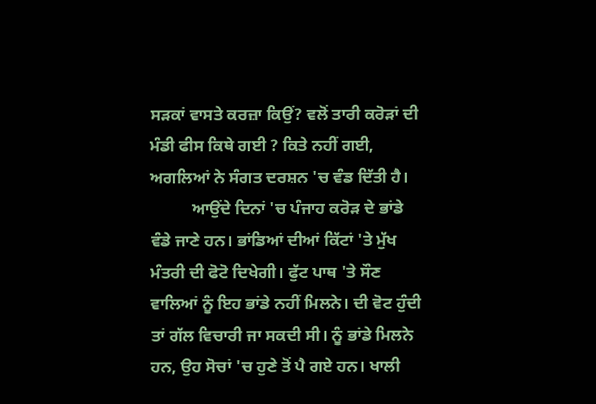ਸੜਕਾਂ ਵਾਸਤੇ ਕਰਜ਼ਾ ਕਿਉਂ? ਵਲੋਂ ਤਾਰੀ ਕਰੋੜਾਂ ਦੀ ਮੰਡੀ ਫੀਸ ਕਿਥੇ ਗਈ ? ਕਿਤੇ ਨਹੀਂ ਗਈ, ਅਗਲਿਆਂ ਨੇ ਸੰਗਤ ਦਰਸ਼ਨ 'ਚ ਵੰਡ ਦਿੱਤੀ ਹੈ।
          ਆਉਂਦੇ ਦਿਨਾਂ 'ਚ ਪੰਜਾਹ ਕਰੋੜ ਦੇ ਭਾਂਡੇ ਵੰਡੇ ਜਾਣੇ ਹਨ। ਭਾਂਡਿਆਂ ਦੀਆਂ ਕਿੱਟਾਂ 'ਤੇ ਮੁੱਖ ਮੰਤਰੀ ਦੀ ਫੋਟੋ ਦਿਖੇਗੀ। ਫੁੱਟ ਪਾਥ 'ਤੇ ਸੌਣ ਵਾਲਿਆਂ ਨੂੰ ਇਹ ਭਾਂਡੇ ਨਹੀਂ ਮਿਲਨੇ। ਦੀ ਵੋਟ ਹੁੰਦੀ ਤਾਂ ਗੱਲ ਵਿਚਾਰੀ ਜਾ ਸਕਦੀ ਸੀ। ਨੂੰ ਭਾਂਡੇ ਮਿਲਨੇ ਹਨ, ਉਹ ਸੋਚਾਂ 'ਚ ਹੁਣੇ ਤੋਂ ਪੈ ਗਏ ਹਨ। ਖਾਲੀ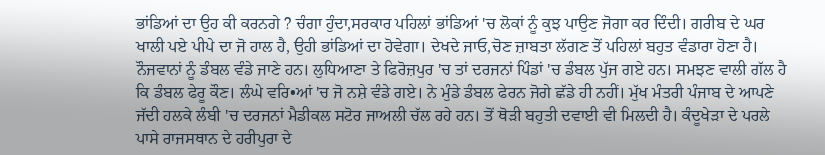ਭਾਂਡਿਆਂ ਦਾ ਉਹ ਕੀ ਕਰਨਗੇ ? ਚੰਗਾ ਹੁੰਦਾ,ਸਰਕਾਰ ਪਹਿਲਾਂ ਭਾਂਡਿਆਂ 'ਚ ਲੋਕਾਂ ਨੂੰ ਕੁਝ ਪਾਉਣ ਜੋਗਾ ਕਰ ਦਿੰਦੀ। ਗਰੀਬ ਦੇ ਘਰ ਖਾਲੀ ਪਏ ਪੀਪੇ ਦਾ ਜੋ ਹਾਲ ਹੈ, ਉਹੀ ਭਾਂਡਿਆਂ ਦਾ ਹੋਵੇਗਾ। ਦੇਖਦੇ ਜਾਓ,ਚੋਣ ਜ਼ਾਬਤਾ ਲੱਗਣ ਤੋਂ ਪਹਿਲਾਂ ਬਹੁਤ ਵੰਡਾਰਾ ਹੋਣਾ ਹੈ। ਨੌਜਵਾਨਾਂ ਨੂੰ ਡੰਬਲ ਵੰਡੇ ਜਾਣੇ ਹਨ। ਲੁਧਿਆਣਾ ਤੇ ਫਿਰੋਜ਼ਪੁਰ 'ਚ ਤਾਂ ਦਰਜਨਾਂ ਪਿੰਡਾਂ 'ਚ ਡੰਬਲ ਪੁੱਜ ਗਏ ਹਨ। ਸਮਝਣ ਵਾਲੀ ਗੱਲ ਹੈ ਕਿ ਡੰਬਲ ਫੇਰੂ ਕੌਣ। ਲੰਘੇ ਵਰਿ•ਆਂ 'ਚ ਜੋ ਨਸ਼ੇ ਵੰਡੇ ਗਏ। ਨੇ ਮੁੰਡੇ ਡੰਬਲ ਫੇਰਨ ਜੋਗੇ ਛੱਡੇ ਹੀ ਨਹੀਂ। ਮੁੱਖ ਮੰਤਰੀ ਪੰਜਾਬ ਦੇ ਆਪਣੇ ਜੱਦੀ ਹਲਕੇ ਲੰਬੀ 'ਚ ਦਰਜਨਾਂ ਮੈਡੀਕਲ ਸਟੋਰ ਜਾਅਲੀ ਚੱਲ ਰਹੇ ਹਨ। ਤੋਂ ਥੋੜੀ ਬਹੁਤੀ ਦਵਾਈ ਵੀ ਮਿਲਦੀ ਹੈ। ਕੰਦੂਖੇੜਾ ਦੇ ਪਰਲੇ ਪਾਸੇ ਰਾਜਸਥਾਨ ਦੇ ਹਰੀਪੁਰਾ ਦੇ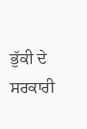ਭੁੱਕੀ ਦੇ ਸਰਕਾਰੀ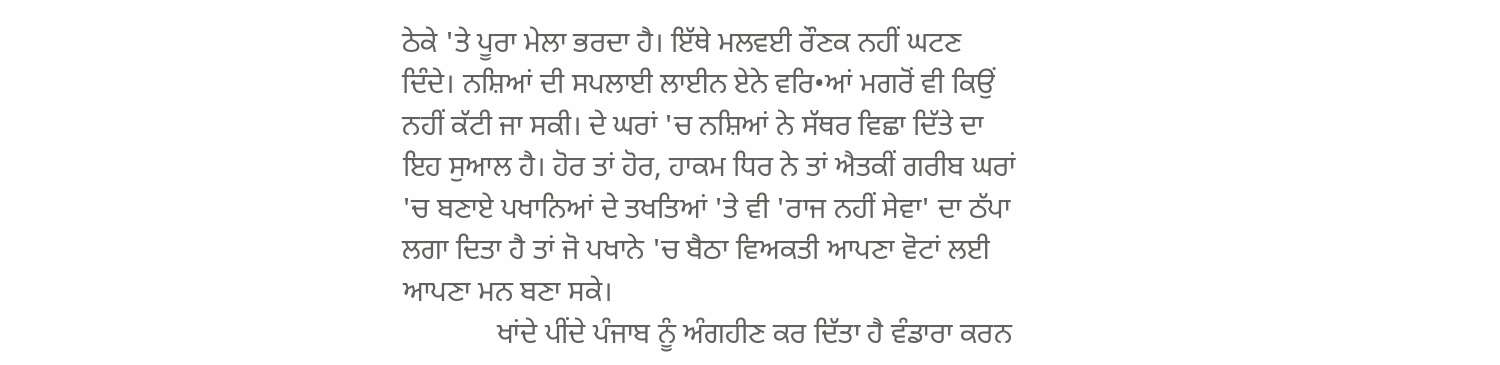ਠੇਕੇ 'ਤੇ ਪੂਰਾ ਮੇਲਾ ਭਰਦਾ ਹੈ। ਇੱਥੇ ਮਲਵਈ ਰੌਣਕ ਨਹੀਂ ਘਟਣ ਦਿੰਦੇ। ਨਸ਼ਿਆਂ ਦੀ ਸਪਲਾਈ ਲਾਈਨ ਏਨੇ ਵਰਿ•ਆਂ ਮਗਰੋਂ ਵੀ ਕਿਉਂ ਨਹੀਂ ਕੱਟੀ ਜਾ ਸਕੀ। ਦੇ ਘਰਾਂ 'ਚ ਨਸ਼ਿਆਂ ਨੇ ਸੱਥਰ ਵਿਛਾ ਦਿੱਤੇ ਦਾ ਇਹ ਸੁਆਲ ਹੈ। ਹੋਰ ਤਾਂ ਹੋਰ, ਹਾਕਮ ਧਿਰ ਨੇ ਤਾਂ ਐਤਕੀਂ ਗਰੀਬ ਘਰਾਂ 'ਚ ਬਣਾਏ ਪਖਾਨਿਆਂ ਦੇ ਤਖਤਿਆਂ 'ਤੇ ਵੀ 'ਰਾਜ ਨਹੀਂ ਸੇਵਾ' ਦਾ ਠੱਪਾ ਲਗਾ ਦਿਤਾ ਹੈ ਤਾਂ ਜੋ ਪਖਾਨੇ 'ਚ ਬੈਠਾ ਵਿਅਕਤੀ ਆਪਣਾ ਵੋਟਾਂ ਲਈ ਆਪਣਾ ਮਨ ਬਣਾ ਸਕੇ।
             ਖਾਂਦੇ ਪੀਂਦੇ ਪੰਜਾਬ ਨੂੰ ਅੰਗਹੀਣ ਕਰ ਦਿੱਤਾ ਹੈ ਵੰਡਾਰਾ ਕਰਨ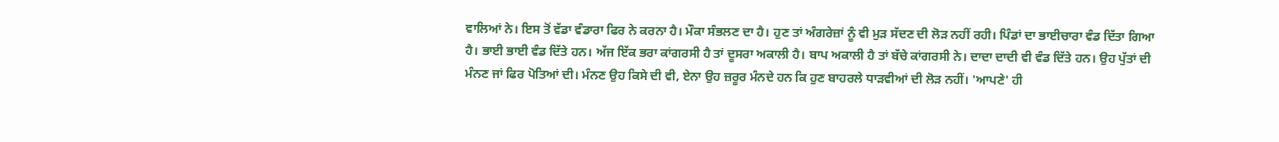ਵਾਲਿਆਂ ਨੇ। ਇਸ ਤੋਂ ਵੱਡਾ ਵੰਡਾਰਾ ਫਿਰ ਨੇ ਕਰਨਾ ਹੈ। ਮੌਕਾ ਸੰਭਲਣ ਦਾ ਹੈ। ਹੁਣ ਤਾਂ ਅੰਗਰੇਜ਼ਾਂ ਨੂੰ ਵੀ ਮੁੜ ਸੱਦਣ ਦੀ ਲੋੜ ਨਹੀਂ ਰਹੀ। ਪਿੰਡਾਂ ਦਾ ਭਾਈਚਾਰਾ ਵੰਡ ਦਿੱਤਾ ਗਿਆ ਹੈ। ਭਾਈ ਭਾਈ ਵੰਡ ਦਿੱਤੇ ਹਨ। ਅੱਜ ਇੱਕ ਭਰਾ ਕਾਂਗਰਸੀ ਹੈ ਤਾਂ ਦੂਸਰਾ ਅਕਾਲੀ ਹੈ। ਬਾਪ ਅਕਾਲੀ ਹੈ ਤਾਂ ਬੱਚੇ ਕਾਂਗਰਸੀ ਨੇ। ਦਾਦਾ ਦਾਦੀ ਵੀ ਵੰਡ ਦਿੱਤੇ ਹਨ। ਉਹ ਪੁੱਤਾਂ ਦੀ ਮੰਨਣ ਜਾਂ ਫਿਰ ਪੋਤਿਆਂ ਦੀ। ਮੰਨਣ ਉਹ ਕਿਸੇ ਦੀ ਵੀ, ਏਨਾ ਉਹ ਜ਼ਰੂਰ ਮੰਨਦੇ ਹਨ ਕਿ ਹੁਣ ਬਾਹਰਲੇ ਧਾੜਵੀਆਂ ਦੀ ਲੋੜ ਨਹੀਂ। 'ਆਪਣੇ' ਹੀ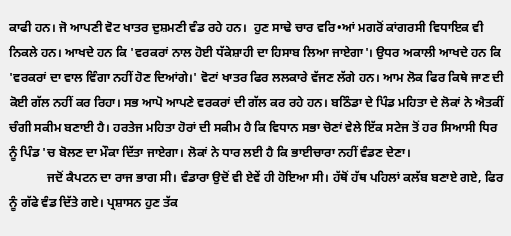ਕਾਫੀ ਹਨ। ਜੋ ਆਪਣੀ ਵੋਟ ਖਾਤਰ ਦੁਸ਼ਮਣੀ ਵੰਡ ਰਹੇ ਹਨ।  ਹੁਣ ਸਾਢੇ ਚਾਰ ਵਰਿ•ਆਂ ਮਗਰੋਂ ਕਾਂਗਰਸੀ ਵਿਧਾਇਕ ਵੀ ਨਿਕਲੇ ਹਨ। ਆਖਦੇ ਹਨ ਕਿ 'ਵਰਕਰਾਂ ਨਾਲ ਹੋਈ ਧੱਕੇਸ਼ਾਹੀ ਦਾ ਹਿਸਾਬ ਲਿਆ ਜਾਏਗਾ'। ਉਧਰ ਅਕਾਲੀ ਆਖਦੇ ਹਨ ਕਿ 'ਵਰਕਰਾਂ ਦਾ ਵਾਲ ਵਿੰਗਾ ਨਹੀਂ ਹੋਣ ਦਿਆਂਗੇ।' ਵੋਟਾਂ ਖਾਤਰ ਫਿਰ ਲਲਕਾਰੇ ਵੱਜਣ ਲੱਗੇ ਹਨ। ਆਮ ਲੋਕ ਫਿਰ ਕਿਥੇ ਜਾਣ ਦੀ ਕੋਈ ਗੱਲ ਨਹੀਂ ਕਰ ਰਿਹਾ। ਸਭ ਆਪੋ ਆਪਣੇ ਵਰਕਰਾਂ ਦੀ ਗੱਲ ਕਰ ਰਹੇ ਹਨ। ਬਠਿੰਡਾ ਦੇ ਪਿੰਡ ਮਹਿਤਾ ਦੇ ਲੋਕਾਂ ਨੇ ਐਤਕੀਂ ਚੰਗੀ ਸਕੀਮ ਬਣਾਈ ਹੈ। ਹਰਤੇਜ ਮਹਿਤਾ ਹੋਰਾਂ ਦੀ ਸਕੀਮ ਹੈ ਕਿ ਵਿਧਾਨ ਸਭਾ ਚੋਣਾਂ ਵੇਲੇ ਇੱਕ ਸਟੇਜ ਤੋਂ ਹਰ ਸਿਆਸੀ ਧਿਰ ਨੂੰ ਪਿੰਡ 'ਚ ਬੋਲਣ ਦਾ ਮੌਕਾ ਦਿੱਤਾ ਜਾਏਗਾ। ਲੋਕਾਂ ਨੇ ਧਾਰ ਲਈ ਹੈ ਕਿ ਭਾਈਚਾਰਾ ਨਹੀਂ ਵੰਡਣ ਦੇਣਾ।
            ਜਦੋਂ ਕੈਪਟਨ ਦਾ ਰਾਜ ਭਾਗ ਸੀ। ਵੰਡਾਰਾ ਉਦੋਂ ਵੀ ਏਵੇਂ ਹੀ ਹੋਇਆ ਸੀ। ਹੱਥੋਂ ਹੱਥ ਪਹਿਲਾਂ ਕਲੱਬ ਬਣਾਏ ਗਏ, ਫਿਰ ਨੂੰ ਗੱਫੇ ਵੰਡ ਦਿੱਤੇ ਗਏ। ਪ੍ਰਸ਼ਾਸਨ ਹੁਣ ਤੱਕ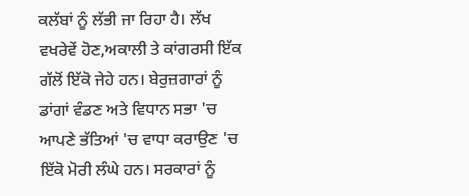ਕਲੱਬਾਂ ਨੂੰ ਲੱਭੀ ਜਾ ਰਿਹਾ ਹੈ। ਲੱਖ ਵਖਰੇਵੇਂ ਹੋਣ,ਅਕਾਲੀ ਤੇ ਕਾਂਗਰਸੀ ਇੱਕ ਗੱਲੋਂ ਇੱਕੋ ਜੇਹੇ ਹਨ। ਬੇਰੁਜ਼ਗਾਰਾਂ ਨੂੰ ਡਾਂਗਾਂ ਵੰਡਣ ਅਤੇ ਵਿਧਾਨ ਸਭਾ 'ਚ ਆਪਣੇ ਭੱਤਿਆਂ 'ਚ ਵਾਧਾ ਕਰਾਉਣ 'ਚ ਇੱਕੋ ਮੋਰੀ ਲੰਘੇ ਹਨ। ਸਰਕਾਰਾਂ ਨੂੰ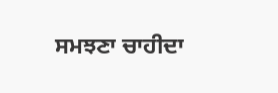ਸਮਝਣਾ ਚਾਹੀਦਾ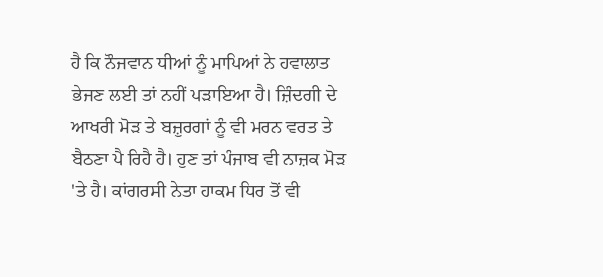ਹੈ ਕਿ ਨੌਜਵਾਨ ਧੀਆਂ ਨੂੰ ਮਾਪਿਆਂ ਨੇ ਹਵਾਲਾਤ ਭੇਜਣ ਲਈ ਤਾਂ ਨਹੀਂ ਪੜਾਇਆ ਹੈ। ਜ਼ਿੰਦਗੀ ਦੇ ਆਖਰੀ ਮੋੜ ਤੇ ਬਜ਼ੁਰਗਾਂ ਨੂੰ ਵੀ ਮਰਨ ਵਰਤ ਤੇ ਬੈਠਣਾ ਪੈ ਰਿਹੈ ਹੈ। ਹੁਣ ਤਾਂ ਪੰਜਾਬ ਵੀ ਨਾਜ਼ਕ ਮੋੜ 'ਤੇ ਹੈ। ਕਾਂਗਰਸੀ ਨੇਤਾ ਹਾਕਮ ਧਿਰ ਤੋਂ ਵੀ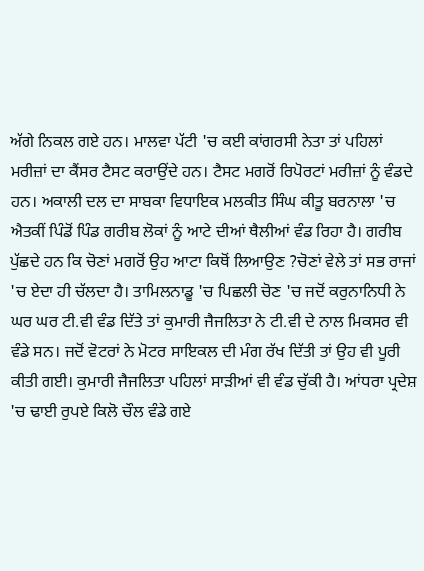ਅੱਗੇ ਨਿਕਲ ਗਏ ਹਨ। ਮਾਲਵਾ ਪੱਟੀ 'ਚ ਕਈ ਕਾਂਗਰਸੀ ਨੇਤਾ ਤਾਂ ਪਹਿਲਾਂ ਮਰੀਜ਼ਾਂ ਦਾ ਕੈਂਸਰ ਟੈਸਟ ਕਰਾਉਂਦੇ ਹਨ। ਟੈਸਟ ਮਗਰੋਂ ਰਿਪੋਰਟਾਂ ਮਰੀਜ਼ਾਂ ਨੂੰ ਵੰਡਦੇ ਹਨ। ਅਕਾਲੀ ਦਲ ਦਾ ਸਾਬਕਾ ਵਿਧਾਇਕ ਮਲਕੀਤ ਸਿੰਘ ਕੀਤੂ ਬਰਨਾਲਾ 'ਚ ਐਤਕੀਂ ਪਿੰਡੋਂ ਪਿੰਡ ਗਰੀਬ ਲੋਕਾਂ ਨੂੰ ਆਟੇ ਦੀਆਂ ਥੈਲੀਆਂ ਵੰਡ ਰਿਹਾ ਹੈ। ਗਰੀਬ ਪੁੱਛਦੇ ਹਨ ਕਿ ਚੋਣਾਂ ਮਗਰੋਂ ਉਹ ਆਟਾ ਕਿਥੋਂ ਲਿਆਉਣ ?ਚੋਣਾਂ ਵੇਲੇ ਤਾਂ ਸਭ ਰਾਜਾਂ 'ਚ ਏਦਾ ਹੀ ਚੱਲਦਾ ਹੈ। ਤਾਮਿਲਨਾਡੂ 'ਚ ਪਿਛਲੀ ਚੋਣ 'ਚ ਜਦੋਂ ਕਰੁਨਾਨਿਧੀ ਨੇ ਘਰ ਘਰ ਟੀ.ਵੀ ਵੰਡ ਦਿੱਤੇ ਤਾਂ ਕੁਮਾਰੀ ਜੈਜਲਿਤਾ ਨੇ ਟੀ.ਵੀ ਦੇ ਨਾਲ ਮਿਕਸਰ ਵੀ ਵੰਡੇ ਸਨ। ਜਦੋਂ ਵੋਟਰਾਂ ਨੇ ਮੋਟਰ ਸਾਇਕਲ ਦੀ ਮੰਗ ਰੱਖ ਦਿੱਤੀ ਤਾਂ ਉਹ ਵੀ ਪੂਰੀ ਕੀਤੀ ਗਈ। ਕੁਮਾਰੀ ਜੈਜਲਿਤਾ ਪਹਿਲਾਂ ਸਾੜੀਆਂ ਵੀ ਵੰਡ ਚੁੱਕੀ ਹੈ। ਆਂਧਰਾ ਪ੍ਰਦੇਸ਼ 'ਚ ਢਾਈ ਰੁਪਏ ਕਿਲੋ ਚੌਲ ਵੰਡੇ ਗਏ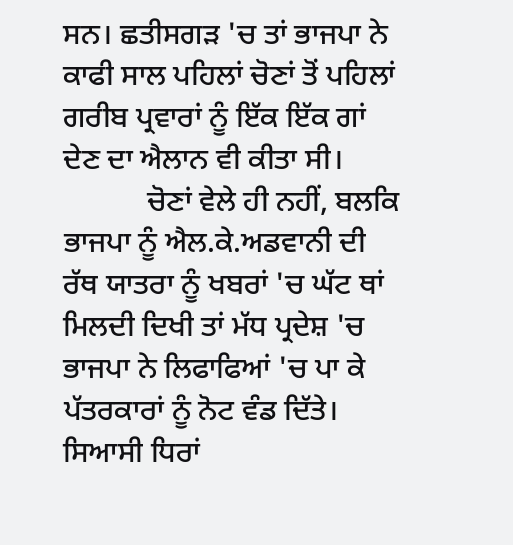ਸਨ। ਛਤੀਸਗੜ 'ਚ ਤਾਂ ਭਾਜਪਾ ਨੇ ਕਾਫੀ ਸਾਲ ਪਹਿਲਾਂ ਚੋਣਾਂ ਤੋਂ ਪਹਿਲਾਂ ਗਰੀਬ ਪ੍ਰਵਾਰਾਂ ਨੂੰ ਇੱਕ ਇੱਕ ਗਾਂ ਦੇਣ ਦਾ ਐਲਾਨ ਵੀ ਕੀਤਾ ਸੀ।
           ਚੋਣਾਂ ਵੇਲੇ ਹੀ ਨਹੀਂ, ਬਲਕਿ ਭਾਜਪਾ ਨੂੰ ਐਲ.ਕੇ.ਅਡਵਾਨੀ ਦੀ ਰੱਥ ਯਾਤਰਾ ਨੂੰ ਖਬਰਾਂ 'ਚ ਘੱਟ ਥਾਂ ਮਿਲਦੀ ਦਿਖੀ ਤਾਂ ਮੱਧ ਪ੍ਰਦੇਸ਼ 'ਚ ਭਾਜਪਾ ਨੇ ਲਿਫਾਫਿਆਂ 'ਚ ਪਾ ਕੇ ਪੱਤਰਕਾਰਾਂ ਨੂੰ ਨੋਟ ਵੰਡ ਦਿੱਤੇ। ਸਿਆਸੀ ਧਿਰਾਂ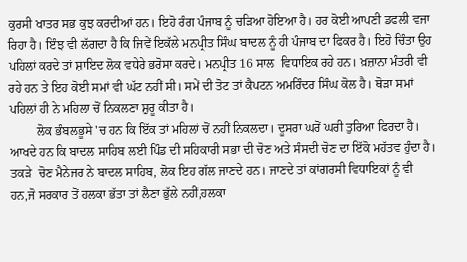ਕੁਰਸੀ ਖਾਤਰ ਸਭ ਕੁਝ ਕਰਦੀਆਂ ਹਨ। ਇਹੋ ਰੰਗ ਪੰਜਾਬ ਨੂੰ ਚੜਿਆ ਹੋਇਆ ਹੈ। ਹਰ ਕੋਈ ਆਪਣੀ ਡਫਲੀ ਵਜਾ ਰਿਹਾ ਹੈ। ਇੰਝ ਵੀ ਲੱਗਦਾ ਹੈ ਕਿ ਜਿਵੇਂ ਇਕੱਲੇ ਮਨਪ੍ਰੀਤ ਸਿੰਘ ਬਾਦਲ ਨੂੰ ਹੀ ਪੰਜਾਬ ਦਾ ਫਿਕਰ ਹੈ। ਇਹੋ ਚਿੰਤਾ ਉਹ ਪਹਿਲਾਂ ਕਰਦੇ ਤਾਂ ਸ਼ਾਇਦ ਲੋਕ ਵਧੇਰੇ ਭਰੋਸਾ ਕਰਦੇ। ਮਨਪ੍ਰੀਤ 16 ਸਾਲ  ਵਿਧਾਇਕ ਰਹੇ ਹਨ। ਖ਼ਜ਼ਾਨਾ ਮੰਤਰੀ ਵੀ ਰਹੇ ਹਨ ਤੇ ਇਹ ਕੋਈ ਸਮਾਂ ਵੀ ਘੱਟ ਨਹੀਂ ਸੀ। ਸਮੇਂ ਦੀ ਤੋਟ ਤਾਂ ਕੈਪਟਨ ਅਮਰਿੰਦਰ ਸਿੰਘ ਕੋਲ ਹੈ। ਥੋੜਾ ਸਮਾਂ ਪਹਿਲਾਂ ਹੀ ਨੇ ਮਹਿਲਾ ਚੋਂ ਨਿਕਲਣਾ ਸ਼ੁਰੂ ਕੀਤਾ ਹੈ।
         ਲੋਕ ਭੰਬਲਭੂਸੇ 'ਚ ਹਨ ਕਿ ਇੱਕ ਤਾਂ ਮਹਿਲਾਂ ਚੋਂ ਨਹੀਂ ਨਿਕਲਦਾ। ਦੂਸਰਾ ਘਰੋਂ ਘਰੀ ਤੁਰਿਆ ਫਿਰਦਾ ਹੈ। ਆਖਦੇ ਹਨ ਕਿ ਬਾਦਲ ਸਾਹਿਬ ਲਈ ਪਿੰਡ ਦੀ ਸਹਿਕਾਰੀ ਸਭਾ ਦੀ ਚੋਣ ਅਤੇ ਸੰਸਦੀ ਚੋਣ ਦਾ ਇੱਕੋ ਮਹੱਤਵ ਹੁੰਦਾ ਹੈ। ਤਕੜੇ  ਚੋਣ ਮੈਨੇਜਰ ਨੇ ਬਾਦਲ ਸਾਹਿਬ, ਲੋਕ ਇਹ ਗੱਲ ਜਾਣਦੇ ਹਨ। ਜਾਣਦੇ ਤਾਂ ਕਾਂਗਰਸੀ ਵਿਧਾਇਕਾਂ ਨੂੰ ਵੀ ਹਨ,ਜੋ ਸਰਕਾਰ ਤੋਂ ਹਲਕਾ ਭੱਤਾ ਤਾਂ ਲੈਣਾ ਭੁੱਲੇ ਨਹੀਂ,ਹਲਕਾ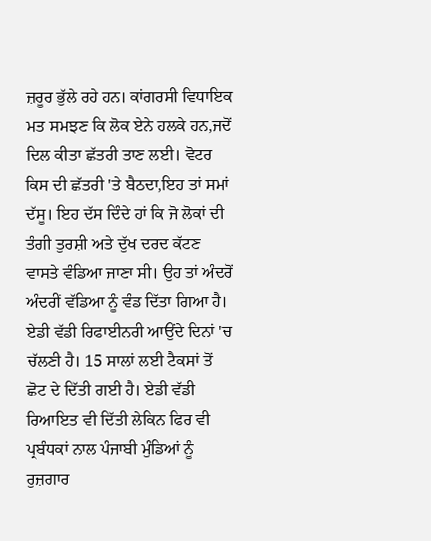ਜ਼ਰੂਰ ਭੁੱਲੇ ਰਹੇ ਹਨ। ਕਾਂਗਰਸੀ ਵਿਧਾਇਕ ਮਤ ਸਮਝਣ ਕਿ ਲੋਕ ਏਨੇ ਹਲਕੇ ਹਨ,ਜਦੋਂ ਦਿਲ ਕੀਤਾ ਛੱਤਰੀ ਤਾਣ ਲਈ। ਵੋਟਰ ਕਿਸ ਦੀ ਛੱਤਰੀ 'ਤੇ ਬੈਠਦਾ,ਇਹ ਤਾਂ ਸਮਾਂ ਦੱਸੂ। ਇਹ ਦੱਸ ਦਿੰਦੇ ਹਾਂ ਕਿ ਜੋ ਲੋਕਾਂ ਦੀ ਤੰਗੀ ਤੁਰਸ਼ੀ ਅਤੇ ਦੁੱਖ ਦਰਦ ਕੱਟਣ ਵਾਸਤੇ ਵੰਡਿਆ ਜਾਣਾ ਸੀ। ਉਹ ਤਾਂ ਅੰਦਰੋਂ ਅੰਦਰੀਂ ਵੱਡਿਆ ਨੂੰ ਵੰਡ ਦਿੱਤਾ ਗਿਆ ਹੈ। ਏਡੀ ਵੱਡੀ ਰਿਫਾਈਨਰੀ ਆਉਂਦੇ ਦਿਨਾਂ 'ਚ ਚੱਲਣੀ ਹੈ। 15 ਸਾਲਾਂ ਲਈ ਟੈਕਸਾਂ ਤੋਂ ਛੋਟ ਦੇ ਦਿੱਤੀ ਗਈ ਹੈ। ਏਡੀ ਵੱਡੀ ਰਿਆਇਤ ਵੀ ਦਿੱਤੀ ਲੇਕਿਨ ਫਿਰ ਵੀ ਪ੍ਰਬੰਧਕਾਂ ਨਾਲ ਪੰਜਾਬੀ ਮੁੰਡਿਆਂ ਨੂੰ ਰੁਜ਼ਗਾਰ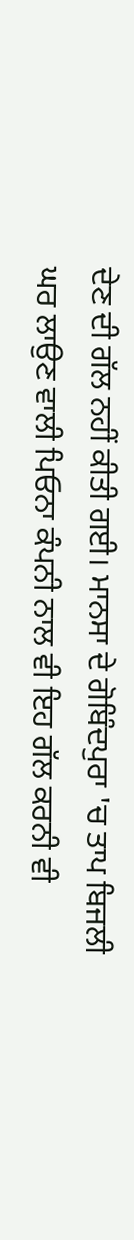ਦੇਣ ਦੀ ਗੱਲ ਨਹੀਂ ਕੀਤੀ ਗਈ। ਮਾਨਸਾ ਦੇ ਗੋਬਿੰਦਪੁਰਾ 'ਚ ਤਾਪ ਬਿਜਲੀ ਘਰ ਲਾਉਣ ਵਾਲੀ ਪਿਓਨਾ ਕੰਪਨੀ ਨਾਲ ਵੀ ਇਹ ਗੱਲ ਕਰਨੀ ਵੀ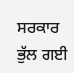ਸਰਕਾਰ ਭੁੱਲ ਗਈ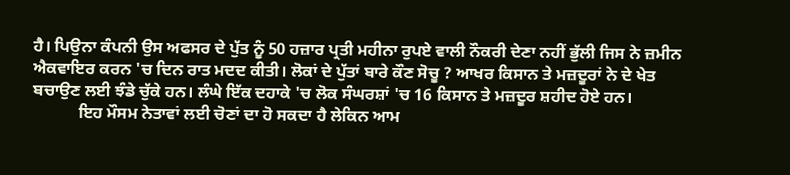ਹੈ। ਪਿਉਨਾ ਕੰਪਨੀ ਉਸ ਅਫਸਰ ਦੇ ਪੁੱਤ ਨੂੰ 50 ਹਜ਼ਾਰ ਪ੍ਰਤੀ ਮਹੀਨਾ ਰੁਪਏ ਵਾਲੀ ਨੌਕਰੀ ਦੇਣਾ ਨਹੀਂ ਭੁੱਲੀ ਜਿਸ ਨੇ ਜ਼ਮੀਨ ਐਕਵਾਇਰ ਕਰਨ 'ਚ ਦਿਨ ਰਾਤ ਮਦਦ ਕੀਤੀ। ਲੋਕਾਂ ਦੇ ਪੁੱਤਾਂ ਬਾਰੇ ਕੌਣ ਸੋਚੂ ? ਆਖਰ ਕਿਸਾਨ ਤੇ ਮਜ਼ਦੂਰਾਂ ਨੇ ਦੇ ਖੇਤ ਬਚਾਉਣ ਲਈ ਝੰਡੇ ਚੁੱਕੇ ਹਨ। ਲੰਘੇ ਇੱਕ ਦਹਾਕੇ 'ਚ ਲੋਕ ਸੰਘਰਸ਼ਾਂ 'ਚ 16 ਕਿਸਾਨ ਤੇ ਮਜ਼ਦੂਰ ਸ਼ਹੀਦ ਹੋਏ ਹਨ।
           ਇਹ ਮੌਸਮ ਨੇਤਾਵਾਂ ਲਈ ਚੋਣਾਂ ਦਾ ਹੋ ਸਕਦਾ ਹੈ ਲੇਕਿਨ ਆਮ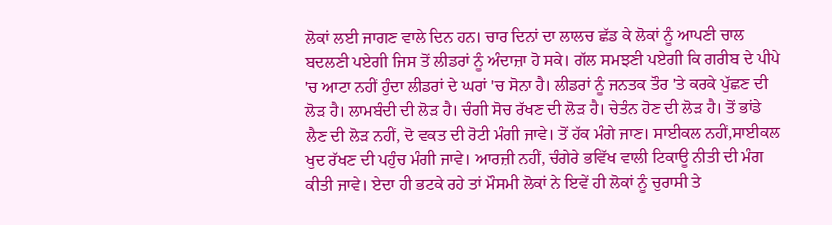ਲੋਕਾਂ ਲਈ ਜਾਗਣ ਵਾਲੇ ਦਿਨ ਹਨ। ਚਾਰ ਦਿਨਾਂ ਦਾ ਲਾਲਚ ਛੱਡ ਕੇ ਲੋਕਾਂ ਨੂੰ ਆਪਣੀ ਚਾਲ ਬਦਲਣੀ ਪਏਗੀ ਜਿਸ ਤੋਂ ਲੀਡਰਾਂ ਨੂੰ ਅੰਦਾਜ਼ਾ ਹੋ ਸਕੇ। ਗੱਲ ਸਮਝਣੀ ਪਏਗੀ ਕਿ ਗਰੀਬ ਦੇ ਪੀਪੇ 'ਚ ਆਟਾ ਨਹੀਂ ਹੁੰਦਾ ਲੀਡਰਾਂ ਦੇ ਘਰਾਂ 'ਚ ਸੋਨਾ ਹੈ। ਲੀਡਰਾਂ ਨੂੰ ਜਨਤਕ ਤੌਰ 'ਤੇ ਕਰਕੇ ਪੁੱਛਣ ਦੀ ਲੋੜ ਹੈ। ਲਾਮਬੰਦੀ ਦੀ ਲੋੜ ਹੈ। ਚੰਗੀ ਸੋਚ ਰੱਖਣ ਦੀ ਲੋੜ ਹੈ। ਚੇਤੰਨ ਹੋਣ ਦੀ ਲੋੜ ਹੈ। ਤੋਂ ਭਾਂਡੇ ਲੈਣ ਦੀ ਲੋੜ ਨਹੀਂ, ਦੋ ਵਕਤ ਦੀ ਰੋਟੀ ਮੰਗੀ ਜਾਵੇ। ਤੋਂ ਹੱਕ ਮੰਗੇ ਜਾਣ। ਸਾਈਕਲ ਨਹੀਂ,ਸਾਈਕਲ ਖੁਦ ਰੱਖਣ ਦੀ ਪਹੁੰਚ ਮੰਗੀ ਜਾਵੇ। ਆਰਜ਼ੀ ਨਹੀਂ, ਚੰਗੇਰੇ ਭਵਿੱਖ ਵਾਲੀ ਟਿਕਾਊ ਨੀਤੀ ਦੀ ਮੰਗ ਕੀਤੀ ਜਾਵੇ। ਏਦਾ ਹੀ ਭਟਕੇ ਰਹੇ ਤਾਂ ਮੌਸਮੀ ਲੋਕਾਂ ਨੇ ਇਵੇਂ ਹੀ ਲੋਕਾਂ ਨੂੰ ਚੁਰਾਸੀ ਤੇ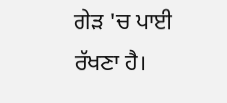ਗੇੜ 'ਚ ਪਾਈ ਰੱਖਣਾ ਹੈ।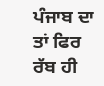ਪੰਜਾਬ ਦਾ ਤਾਂ ਫਿਰ ਰੱਬ ਹੀ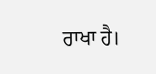ਰਾਖਾ ਹੈ।